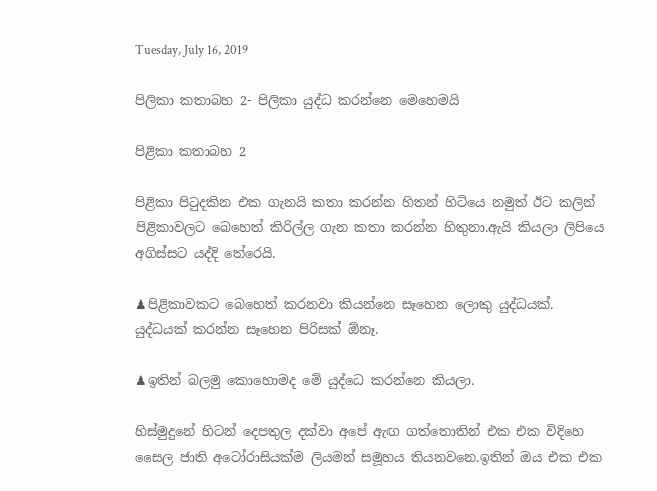Tuesday, July 16, 2019

පිලිකා කතාබහ 2- පිලිකා යුද්ධ කරන්නෙ මෙහෙමයි

පිළිකා කතාබහ 2

පිළිකා පිටුදකින එක ගැනයි කතා කරන්න හිතන් හිටියෙ නමුත් ඊට කලින් පිළිකාවලට බෙහෙත් කිරිල්ල ගැන කතා කරන්න හිතුනා.ඇයි කියලා ලිපියෙ අගිස්සට යද්දි තේරෙයි.

♟පිළිකාවකට බෙහෙත් කරනවා කියන්නෙ සෑහෙන ලොකු යුද්ධයක්.
යුද්ධයක් කරන්න සෑහෙන පිරිසක් ඕනෑ.

♟ඉතින් බලමු කොහොමද මේ යුද්ධෙ කරන්නෙ කියලා.

හිස්මුදුනේ හිටන් දෙපතුල දක්වා අපේ ඇඟ ගත්තොතින් එක එක විදිහෙ  සෛල ජාති අටෝරාසියක්ම ලියමන් සමූහය තියනවනෙ.ඉතින් ඔය එක එක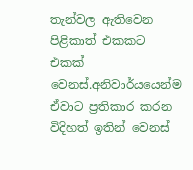තැන්වල ඇතිවෙන පිළිකාත් එකකට එකක් වෙනස්.අනිවාර්යයෙන්ම ඒවාට ප්‍රතිකාර කරන විදිහත් ඉතින් වෙනස්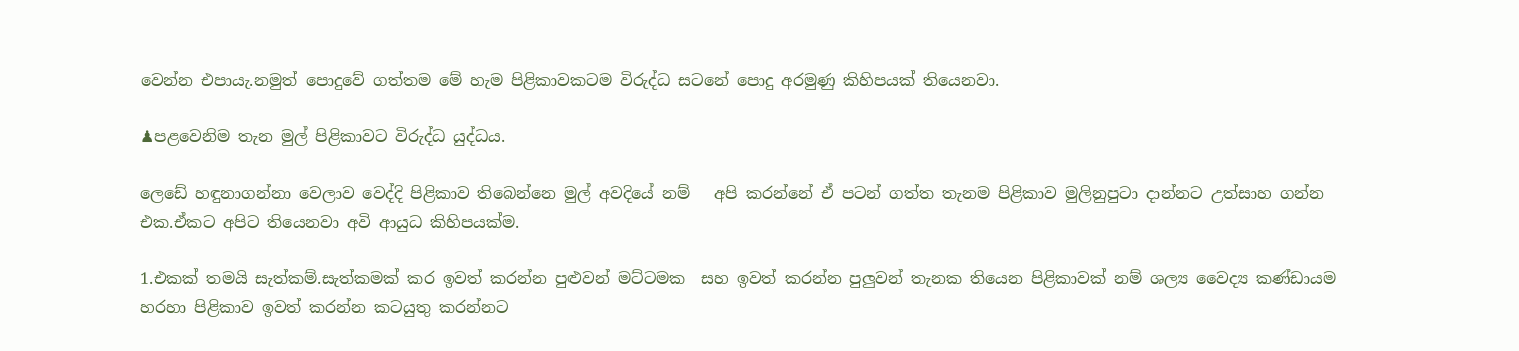වෙන්න එපායැ.නමුත් පොදුවේ ගත්තම මේ හැම පිළිකාවකටම විරුද්ධ සටනේ පොදු අරමුණු කිහිපයක් තියෙනවා.

♟පළවෙනිම තැන මුල් පිළිකාවට විරුද්ධ යුද්ධය.

ලෙඩේ හඳුනාගන්නා වෙලාව වෙද්දි පිළිකාව තිබෙන්නෙ මුල් අවදියේ නම්   අපි කරන්නේ ඒ පටන් ගත්ත තැනම පිළිකාව මුලිනුපුටා දාන්නට උත්සාහ ගන්න එක.ඒකට අපිට තියෙනවා අවි ආයුධ කිහිපයක්ම.

1.එකක් තමයි සැත්කම්.සැත්කමක් කර ඉවත් කරන්න පුළුවන් මට්ටමක  සහ ඉවත් කරන්න පුලුවන් තැනක තියෙන පිළිකාවක් නම් ශල්‍ය වෛද්‍ය කණ්ඩායම හරහා පිළිකාව ඉවත් කරන්න කටයුතු කරන්නට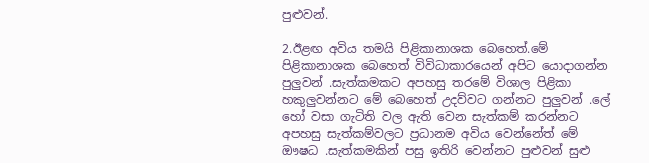පුළුවන්.

2.ඊළඟ අවිය තමයි පිළිකානාශක බෙහෙත්.මේ පිළිකානාශක බෙහෙත් විවිධාකාරයෙන් අපිට යොදාගන්න පුලුවන් .සැත්කමකට අපහසු තරමේ විශාල පිළිකා හකුලුවන්නට මේ බෙහෙත් උදව්වට ගන්නට පුලුවන් .ලේ හෝ වසා ගැටිති වල ඇති වෙන සැත්කම් කරන්නට අපහසු සැත්කම්වලට ප්‍රධානම අවිය වෙන්නේත් මේ ඖෂධ .සැත්කමකින් පසු ඉතිරි වෙන්නට පුළුවන් සුළු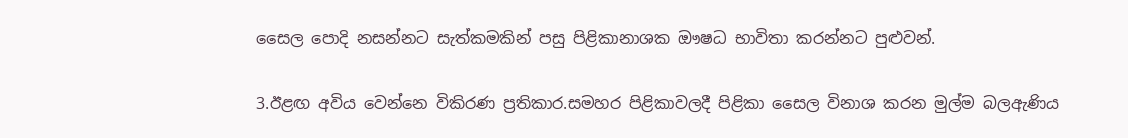සෛල පොදි නසන්නට සැත්කමකින් පසු පිළිකානාශක ඖෂධ භාවිතා කරන්නට පුළුවන්.

3.ඊළඟ අවිය වෙන්නෙ විකිරණ ප්‍රතිකාර.සමහර පිළිකාවලදී පිළිකා සෛල විනාශ කරන මුල්ම බලඇණිය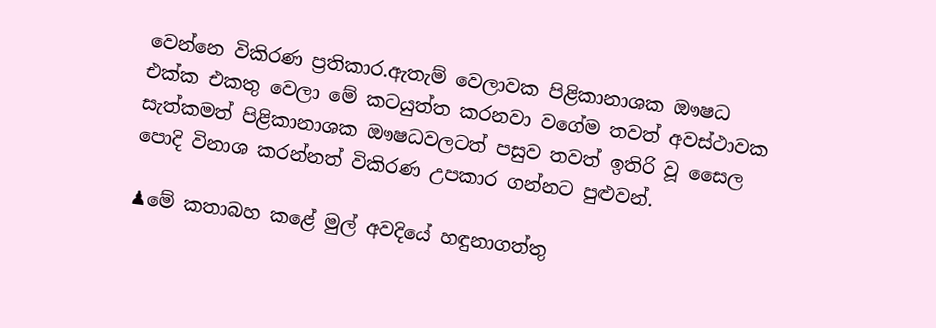වෙන්නෙ විකිරණ ප්‍රතිකාර.ඇතැම් වෙලාවක පිළිකානාශක ඖෂධ එක්ක එකතු වෙලා මේ කටයුත්ත කරනවා වගේම තවත් අවස්ථාවක සැත්කමත් පිළිකානාශක ඖෂධවලටත් පසුව තවත් ඉතිරි වූ සෛල පොදි විනාශ කරන්නත් විකිරණ උපකාර ගන්නට පුළුවන්.

♟මේ කතාබහ කළේ මුල් අවදියේ හඳුනාගත්තු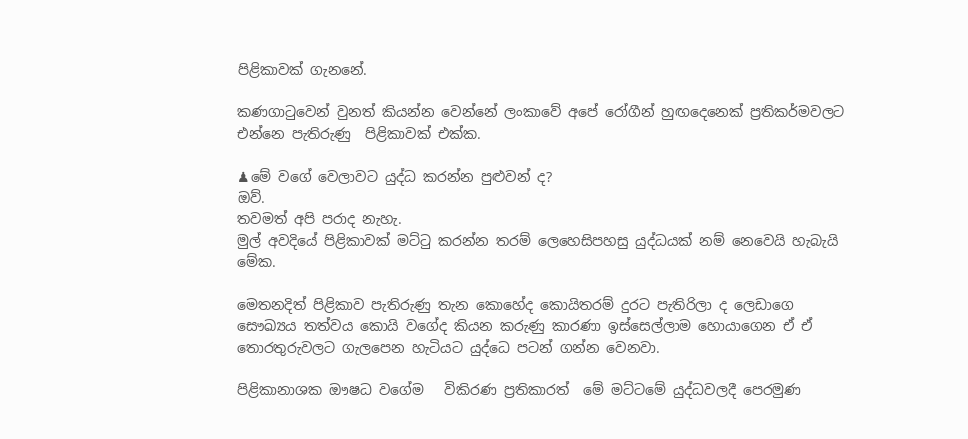පිළිකාවක් ගැනනේ.

කණගාටුවෙන් වුනත් කියන්න වෙන්නේ ලංකාවේ අපේ රෝගීන් හුඟදෙනෙක් ප්‍රතිකර්මවලට එන්නෙ පැතිරුණු  පිළිකාවක් එක්ක.

♟මේ වගේ වෙලාවට යුද්ධ කරන්න පුළුවන් ද?
ඔව්.
තවමත් අපි පරාද නැහැ.
මුල් අවදියේ පිළිකාවක් මට්ටු කරන්න තරම් ලෙහෙසිපහසු යුද්ධයක් නම් නෙවෙයි හැබැයි මේක.

මෙතනදිත් පිළිකාව පැතිරුණු තැන කොහේද කොයිතරම් දුරට පැතිරිලා ද ලෙඩාගෙ සෞඛ්‍යය තත්වය කොයි වගේද කියන කරුණු කාරණා ඉස්සෙල්ලාම හොයාගෙන ඒ ඒ තොරතුරුවලට ගැලපෙන හැටියට යුද්ධෙ පටන් ගන්න වෙනවා.

පිළිකානාශක ඖෂධ වගේම   විකිරණ ප්‍රතිකාරත්  මේ මට්ටමේ යුද්ධවලදී පෙරමුණ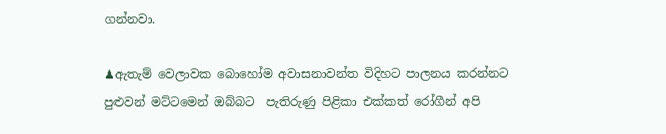ගන්නවා.

♟ඇතැම් වෙලාවක බොහෝම අවාසනාවන්ත විදිහට පාලනය කරන්නට පුළුවන් මට්ටමෙන් ඔබ්බට  පැතිරුණු පිළිකා එක්කත් රෝගීන් අපි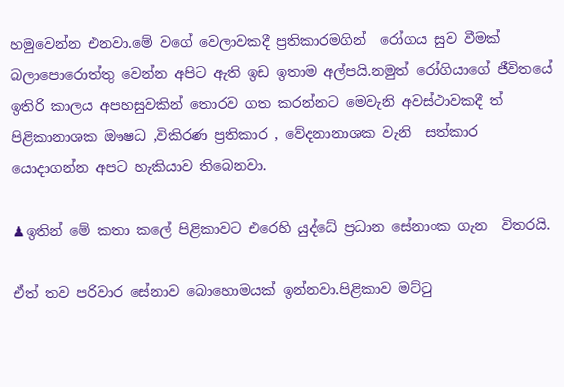හමුවෙන්න එනවා.මේ වගේ වෙලාවකදී ප්‍රතිකාරමගින්  රෝගය සුව වීමක් බලාපොරොත්තු වෙන්න අපිට ඇති ඉඩ ඉතාම අල්පයි.නමුත් රෝගියාගේ ජීවිතයේ ඉතිරි කාලය අපහසුවකින් තොරව ගත කරන්නට මෙවැනි අවස්ථාවකදී ත් පිළිකානාශක ඖෂධ ,විකිරණ ප්‍රතිකාර , වේදනානාශක වැනි  සත්කාර යොදාගන්න අපට හැකියාව තිබෙනවා.

♟ඉතින් මේ කතා කලේ පිළිකාවට එරෙහි යුද්ධේ ප්‍රධාන සේනාංක ගැන  විතරයි.

ඒත් තව පරිවාර සේනාව බොහොමයක් ඉන්නවා.පිළිකාව මට්ටු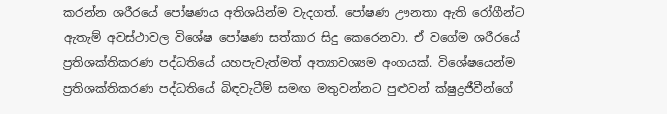කරන්න ශරීරයේ පෝෂණය අතිශයින්ම වැදගත්. පෝෂණ ඌනතා ඇති රෝගීන්ට ඇතැම් අවස්ථාවල විශේෂ පෝෂණ සත්කාර සිදු කෙරෙනවා. ඒ වගේම ශරීරයේ ප්‍රතිශක්තිකරණ පද්ධතියේ යහපැවැත්මත් අත්‍යාවශ්‍යම අංගයක්. විශේෂයෙන්ම ප්‍රතිශක්තිකරණ පද්ධතියේ බිඳවැටීම් සමඟ මතුවන්නට පුළුවන් ක්ෂුද්‍රජීවීන්ගේ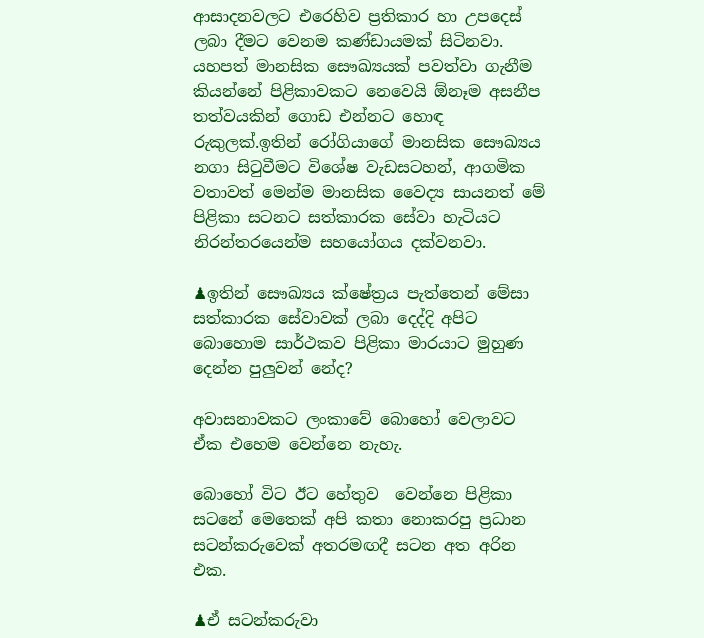ආසාදනවලට එරෙහිව ප්‍රතිකාර හා උපදෙස් ලබා දීමට වෙනම කණ්ඩායමක් සිටිනවා.
යහපත් මානසික සෞඛ්‍යයක් පවත්වා ගැනීම කියන්නේ පිළිකාවකට නෙවෙයි ඕනෑම අසනීප තත්වයකින් ගොඩ එන්නට හොඳ රුකුලක්.ඉතින් රෝගියාගේ මානසික සෞඛ්‍යය නගා සිටුවීමට විශේෂ වැඩසටහන්, ආගමික වතාවත් මෙන්ම මානසික වෛද්‍ය සායනත් මේ පිළිකා සටනට සත්කාරක සේවා හැටියට නිරන්තරයෙන්ම සහයෝගය දක්වනවා.

♟ඉතින් සෞඛ්‍යය ක්ෂේත්‍රය පැත්තෙන් මේසා සත්කාරක සේවාවක් ලබා දෙද්දි අපිට බොහොම සාර්ථකව පිළිකා මාරයාට මුහුණ දෙන්න පුලුවන් නේද?

අවාසනාවකට ලංකාවේ බොහෝ වෙලාවට  ඒක එහෙම වෙන්නෙ නැහැ.

බොහෝ විට ඊට හේතුව  වෙන්නෙ පිළිකා සටනේ මෙතෙක් අපි කතා නොකරපු ප්‍රධාන සටන්කරුවෙක් අතරමඟදී සටන අත අරින එක.

♟ඒ සටන්කරුවා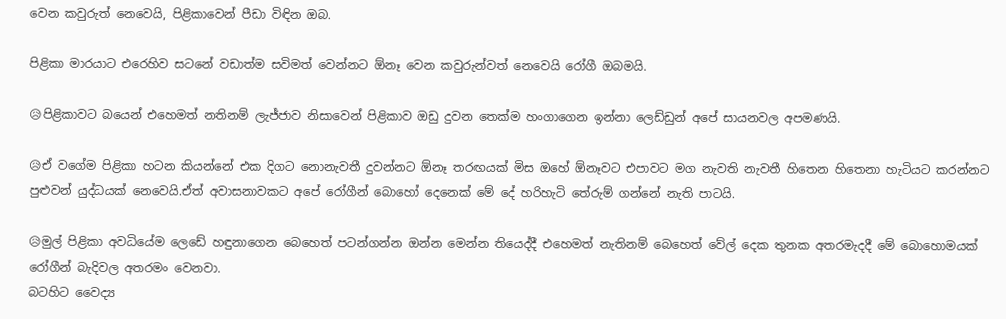වෙන කවුරුත් නෙවෙයි, පිළිකාවෙන් පීඩා විඳින ඔබ.

පිළිකා මාරයාට එරෙහිව සටනේ වඩාත්ම සවිමත් වෙන්නට ඕනෑ වෙන කවුරුන්වත් නෙවෙයි රෝගී ඔබමයි.

😥පිළිකාවට බයෙන් එහෙමත් නතිනම් ලැජ්ජාව නිසාවෙන් පිළිකාව ඔඩු දුවන තෙක්ම හංගාගෙන ඉන්නා ලෙඩ්ඩුන් අපේ සායනවල අපමණයි.

😥ඒ වගේම පිළිකා හටන කියන්නේ එක දිගට නොනැවතී දුවන්නට ඕනෑ තරඟයක් මිස ඔහේ ඕනෑවට එපාවට මග නැවති නැවතී හිතෙන හිතෙනා හැටියට කරන්නට පුළුවන් යුද්ධයක් නෙවෙයි.ඒත් අවාසනාවකට අපේ රෝගීන් බොහෝ දෙනෙක් මේ දේ හරිහැටි තේරුම් ගන්නේ නැති පාටයි.

😥මුල් පිළිකා අවධියේම ලෙඩේ හඳුනාගෙන බෙහෙත් පටන්ගන්න ඔන්න මෙන්න තියෙද්දී එහෙමත් නැතිනම් බෙහෙත් වේල් දෙක තුනක අතරමැදදී මේ බොහොමයක් රෝගීන් බැදිවල අතරමං වෙනවා.
බටහිට වෛද්‍ය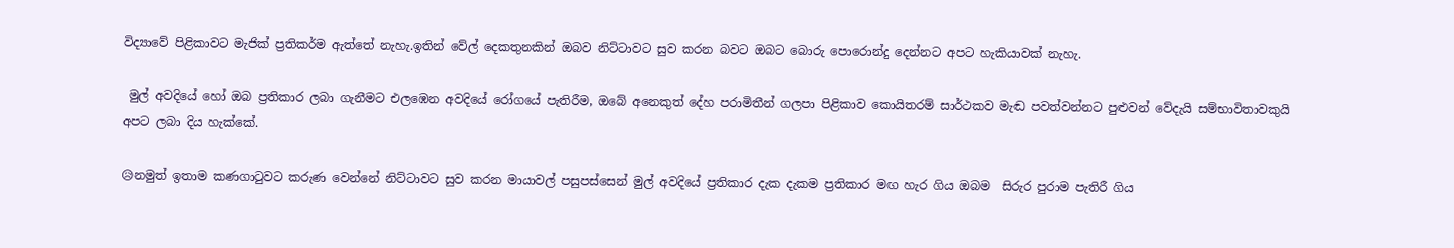විද්‍යාවේ පිළිකාවට මැජික් ප්‍රතිකර්ම ඇත්තේ නැහැ.ඉතින් වේල් දෙකතුනකින් ඔබව නිට්ටාවට සුව කරන බවට ඔබට බොරු පොරොන්දු දෙන්නට අපට හැකියාවක් නැහැ.

 මුල් අවදියේ හෝ ඔබ ප්‍රතිකාර ලබා ගැනීමට එලඹෙන අවදියේ රෝගයේ පැතිරීම, ඔබේ අනෙකුත් දේහ පරාමිතීන් ගලපා පිළිකාව කොයිතරම් සාර්ථකව මැඬ පවත්වන්නට පුළුවන් වේදැයි සම්භාවිතාවකුයි අපට ලබා දිය හැක්කේ.

😥නමුත් ඉතාම කණගාටුවට කරුණ වෙන්නේ නිට්ටාවට සුව කරන මායාවල් පසුපස්සෙන් මුල් අවදියේ ප්‍රතිකාර දැක දැකම ප්‍රතිකාර මඟ හැර ගිය ඔබම  සිරුර පුරාම පැතිරී ගිය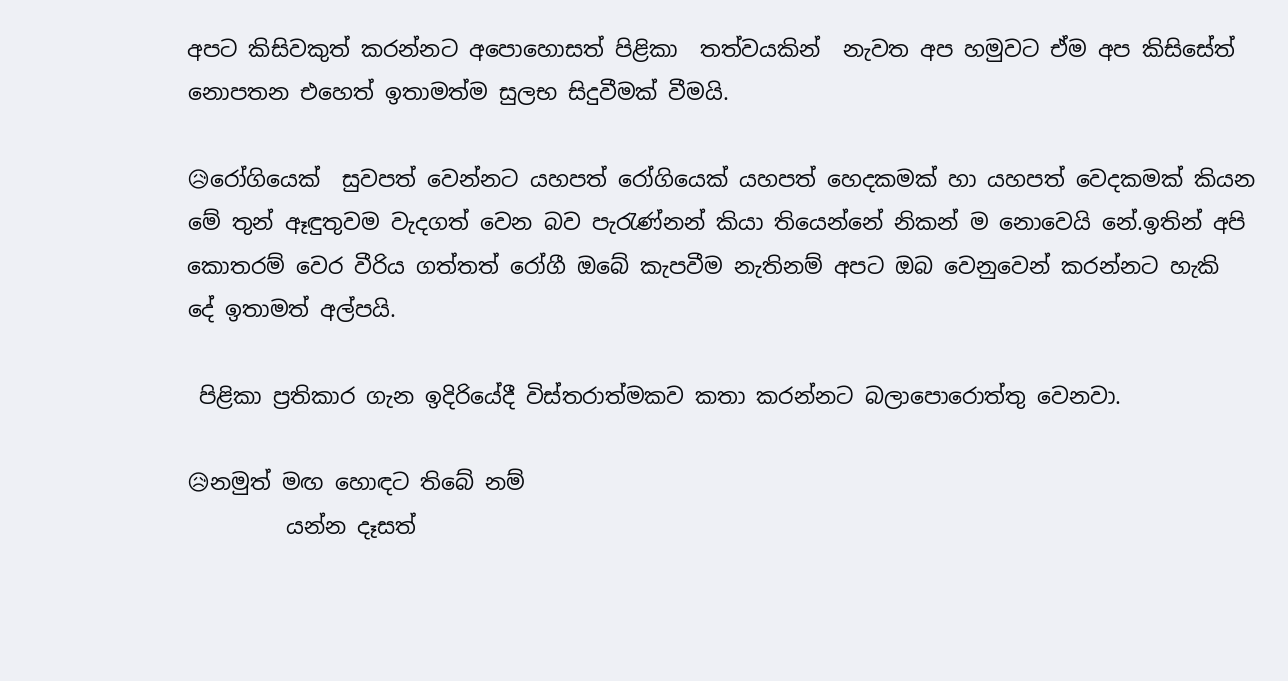අපට කිසිවකුත් කරන්නට අපොහොසත් පිළිකා  තත්වයකින්  නැවත අප හමුවට ඒම අප කිසිසේත් නොපතන එහෙත් ඉතාමත්ම සුලභ සිදුවීමක් වීමයි.

😥රෝගියෙක්  සුවපත් වෙන්නට යහපත් රෝගියෙක් යහපත් හෙදකමක් හා යහපත් වෙදකමක් කියන මේ තුන් ඈඳුතුවම වැදගත් වෙන බව පැරැණ්නන් කියා තියෙන්නේ නිකන් ම නොවෙයි නේ.ඉතින් අපි කොතරම් වෙර වීරිය ගත්තත් රෝගී ඔබේ කැපවීම නැතිනම් අපට ඔබ වෙනුවෙන් කරන්නට හැකි දේ ඉතාමත් අල්පයි.

 පිළිකා ප්‍රතිකාර ගැන ඉදිරියේදී විස්තරාත්මකව කතා කරන්නට බලාපොරොත්තු වෙනවා.

😥නමුත් මඟ හොඳට තිබේ නම්
         යන්න දෑසත්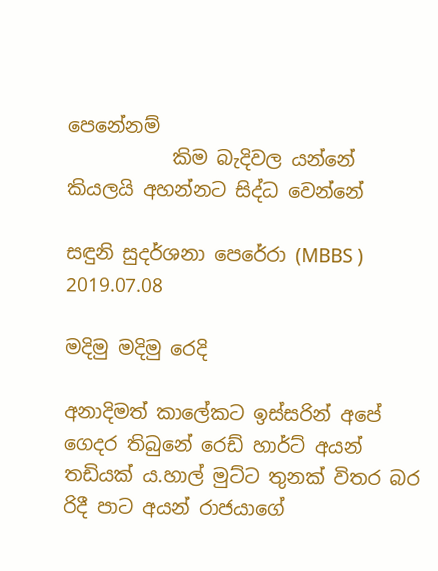පෙනේනම්
           කිම බැදිවල යන්නේ
කියලයි අහන්නට සිද්ධ වෙන්නේ

සඳුනි සුදර්ශනා පෙරේරා (MBBS )
2019.07.08

මදිමු මදිමු රෙදි

අනාදිමත් කාලේකට ඉස්සරින් අපේ ගෙදර තිබුනේ රෙඩ් හාර්ට් අයන් තඩියක් ය.හාල් මුට්ට තුනක් විතර බර රිදී පාට අයන් රාජයාගේ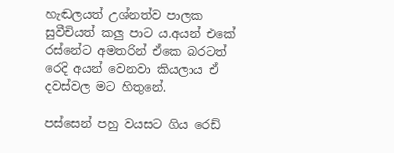හැඬලයත් උශ්නත්ව පාලක සුවීචියත් කලු පාට ය.අයන් එකේ රස්නේට අමතරින් ඒකෙ බරටත් රෙදි අයන් වෙනවා කියලාය ඒ දවස්වල මට හිතුනේ.

පස්සෙන් පහු වයසට ගිය රෙඩ්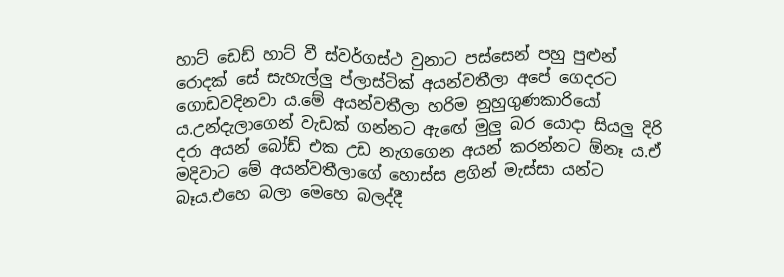හාට් ඩෙඩ් හාට් වී ස්වර්ගස්ථ වුනාට පස්සෙන් පහු පුළුන් රොදක් සේ සැහැල්ලු ප්ලාස්ටික් අයන්වතීලා අපේ ගෙදරට ගොඩවදිනවා ය.මේ අයන්වතීලා හරිම නුහුගුණකාරියෝ ය.උන්දැලාගෙන් වැඩක් ගන්නට ඇඟේ මුලු බර යොදා සියලු දිරි දරා අයන් බෝඩ් එක උඩ නැගගෙන අයන් කරන්නට ඕනෑ ය.ඒ මදිවාට මේ අයන්වතීලාගේ හොස්ස ළගින් මැස්සා යන්ට බෑය.එහෙ බලා මෙහෙ බලද්දී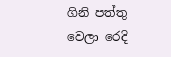ගිනි පත්තු වෙලා රෙදි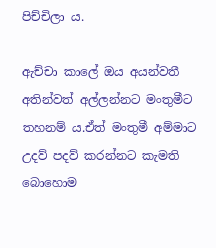පිච්චිලා ය.

ඇච්චා කාලේ ඔය අයන්වතී අතින්වත් අල්ලන්නට මංතුමීට තහනම් ය.ඒත් මංතුමී අම්මාට උදව් පදව් කරන්නට කැමති බොහොම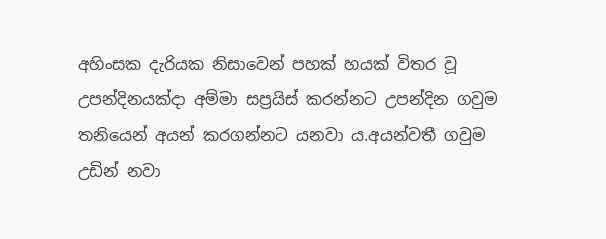අහිංසක දැරියක නිසාවෙන් පහක් හයක් විතර වූ උපන්දිනයක්දා අම්මා සප්‍රයිස් කරන්නට උපන්දින ගවුම තනියෙන් අයන් කරගන්නට යනවා ය.අයන්වතී ගවුම උඩින් නවා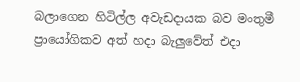බලාගෙන හිටිල්ල අවැඩදායක බව මංතුමී ප්‍රායෝගිකව අත් හදා බැලුවේත් එදා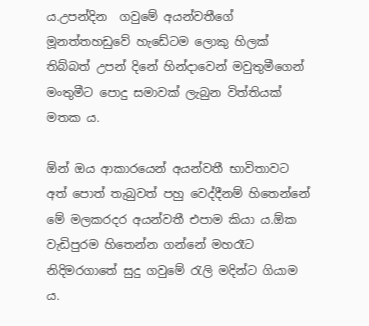ය.උපන්දින  ගවුමේ අයන්වතීගේ මූනත්තහඩුවේ හැඩේටම ලොකු හිලක් තිබ්බත් උපන් දිනේ හින්දාවෙන් මවුතුමීගෙන් මංතුමීට පොදු සමාවක් ලැබුන විත්තියක් මතක ය.

ඕන් ඔය ආකාරයෙන් අයන්වතී භාවිතාවට අත් පොත් තැබුවත් පහු වෙද්දීනම් හිතෙන්නේ මේ මලකරදර අයන්වතී එපාම කියා ය.ඕක වැඩිපුරම හිතෙන්න ගන්නේ මහරෑට නිදිමරගාතේ සුදු ගවුමේ රැලි මදින්ට ගියාම ය.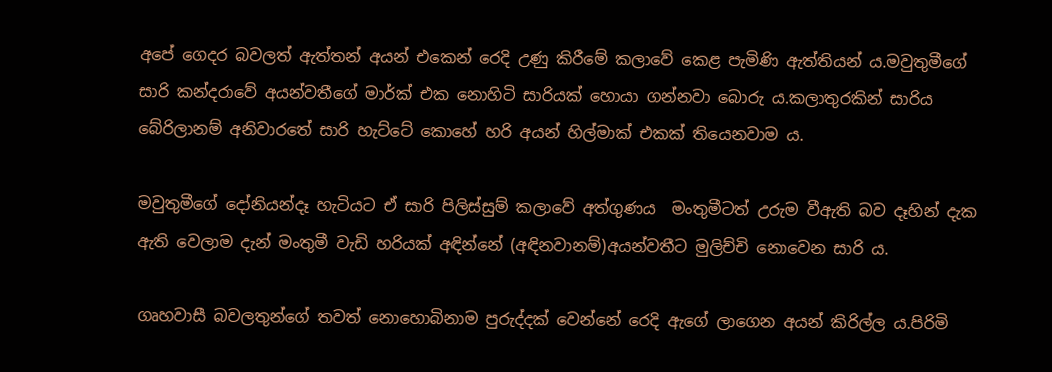අපේ ගෙදර බවලත් ඇත්තන් අයන් එකෙන් රෙදි උණු කිරීමේ කලාවේ කෙළ පැමිණි ඇත්තියන් ය.මවුතුමීගේ  සාරි කන්දරාවේ අයන්වතීගේ මාර්ක් එක නොහිටි සාරියක් හොයා ගන්නවා බොරු ය.කලාතුරකින් සාරිය බේරිලානම් අනිවාරතේ සාරි හැට්ටේ කොහේ හරි අයන් හිල්මාක් එකක් තියෙනවාම ය.

මවුතුමීගේ දෝනියන්දෑ හැටියට ඒ සාරි පිලිස්සුම් කලාවේ අත්ගුණය  මංතුමීටත් උරුම වීඇති බව දෑහින් දැක ඇති වෙලාම දැන් මංතුමී වැඩි හරියක් අඳින්නේ (අඳිනවානම්)අයන්වතීට මුලිච්චි නොවෙන සාරි ය.

ගෘහවාසී බවලතුන්ගේ තවත් නොහොබිනාම පුරුද්දක් වෙන්නේ රෙදි ඇගේ ලාගෙන අයන් කිරිල්ල ය.පිරිමි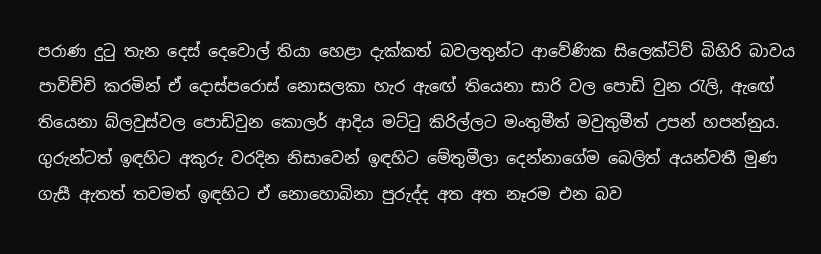පරාණ දුටු තැන දෙස් දෙවොල් තියා හෙළා දැක්කත් බවලතුන්ට ආවේණික සිලෙක්ටිව් බිහිරි බාවය පාවිච්චි කරමින් ඒ දොස්පරොස් නොසලකා හැර ඇඟේ තියෙනා සාරි වල පොඩි වුන රැලි, ඇඟේ තියෙනා බ්ලවුස්වල පොඩිවුන කොලර් ආදිය මට්ටු කිරිල්ලට මංතුමීත් මවුතුමීත් උපන් හපන්නුය.
ගුරුන්ටත් ඉඳහිට අකුරු වරදින නිසාවෙන් ඉඳහිට මේතුමීලා දෙන්නාගේම බෙලිත් අයන්වතී මුණ ගැසී ඇතත් තවමත් ඉඳහිට ඒ නොහොබිනා පුරුද්ද අත අත නෑරම එන බව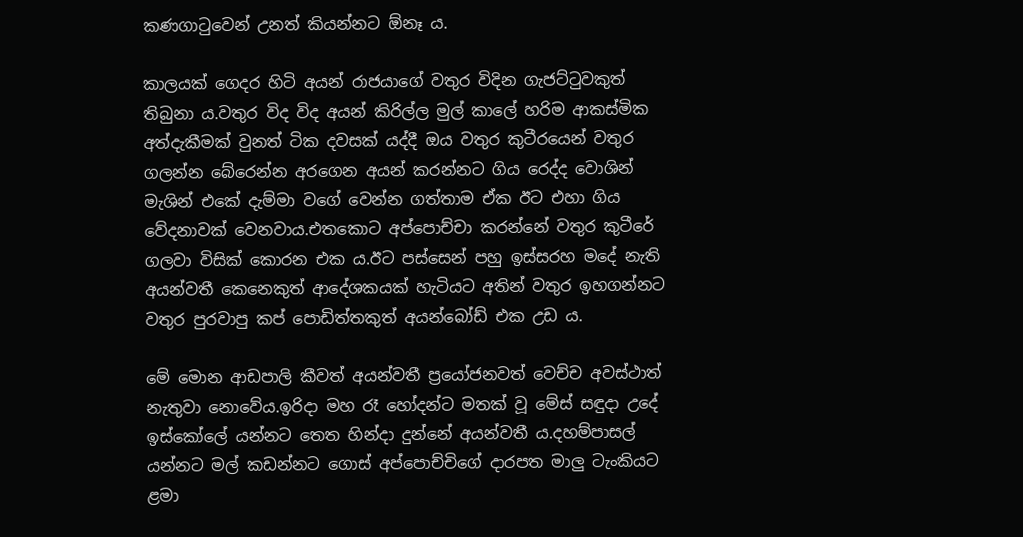කණගාටුවෙන් උනත් කියන්නට ඕනෑ ය.

කාලයක් ගෙදර හිටි අයන් රාජයාගේ වතුර විදින ගැජට්ටුවකුත් තිබුනා ය.වතුර විද විද අයන් කිරිල්ල මුල් කාලේ හරිම ආකස්මික අත්දැකීමක් වුනත් ටික දවසක් යද්දී ඔය වතුර කුටීරයෙන් වතුර ගලන්න බේරෙන්න අරගෙන අයන් කරන්නට ගිය රෙද්ද වොශින් මැශින් එකේ දැම්මා වගේ වෙන්න ගත්තාම ඒක ඊට එහා ගිය වේදනාවක් වෙනවාය.එතකොට අප්පොච්චා කරන්නේ වතුර කුටීරේ ගලවා විසික් කොරන එක ය.ඊට පස්සෙන් පහු ඉස්සරහ මදේ නැති අයන්වතී කෙනෙකුත් ආදේශකයක් හැටියට අතින් වතුර ඉහගන්නට වතුර පුරවාපු කප් පොඩිත්තකුත් අයන්බෝඩ් එක උඩ ය.

මේ මොන ආඩපාලි කීවත් අයන්වතී ප්‍රයෝජනවත් වෙච්ච අවස්ථාත් නැතුවා නොවේය.ඉරිදා මහ රෑ හෝදන්ට මතක් වූ මේස් සඳුදා උදේ ඉස්කෝලේ යන්නට තෙත හින්දා දුන්නේ අයන්වතී ය.දහම්පාසල් යන්නට මල් කඩන්නට ගොස් අප්පොච්චිගේ දාරපත මාලු ටැංකියට ළමා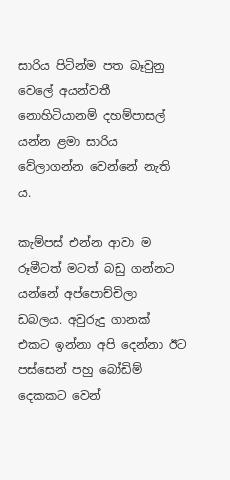සාරිය පිටින්ම පත බෑවුනු වෙලේ අයන්වතී නොහිටියානම් දහම්පාසල් යන්න ළමා සාරිය වේලාගන්න වෙන්නේ නැති ය.

කැම්පස් එන්න ආවා ම රූමීටත් මටත් බඩු ගන්නට යන්නේ අප්පොච්චිලා ඩබලය. අවුරුදු ගානක් එකට ඉන්නා අපි දෙන්නා ඊට පස්සෙන් පහු බෝඩිම් දෙකකට වෙන්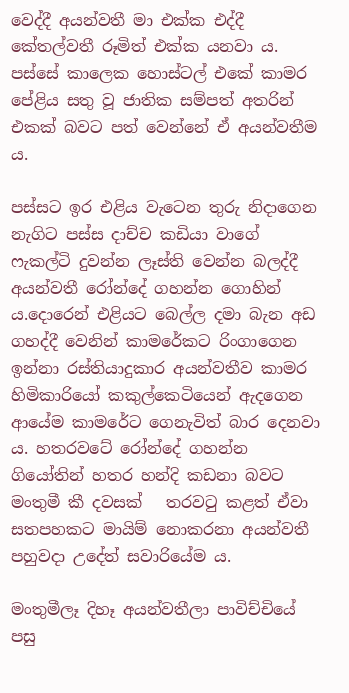වෙද්දී අයන්වතී මා එක්ක එද්දී කේතල්වතී රූමිත් එක්ක යනවා ය.
පස්සේ කාලෙක හොස්ටල් එකේ කාමර පේළිය සතු වූ ජාතික සම්පත් අතරින් එකක් බවට පත් වෙන්නේ ඒ අයන්වතීම ය.

පස්සට ඉර එළිය වැටෙන තුරු නිදාගෙන නැගිට පස්ස දාච්ච කඩියා වාගේ ෆැකල්ටි දුවන්න ලෑස්ති වෙන්න බලද්දී අයන්වතී රෝන්දේ ගහන්න ගොහින් ය.දොරෙන් එළියට බෙල්ල දමා බැන අඩ ගහද්දී වෙනින් කාමරේකට රිංගාගෙන ඉන්නා රස්තියාදුකාර අයන්වතීව කාමර හිමිකාරියෝ කකුල්කෙටියෙන් ඇදගෙන ආයේම කාමරේට ගෙනැවිත් බාර දෙනවා ය. හතරවටේ රෝන්දේ ගහන්න ගියෝතින් හතර හන්දි කඩනා බවට මංතුමී කී දවසක්   තරවටු කළත් ඒවා සතපහකට මායිම් නොකරනා අයන්වතී පහුවදා උදේත් සවාරියේම ය.

මංතුමීලෑ දිහෑ අයන්වතීලා පාවිච්චියේ පසු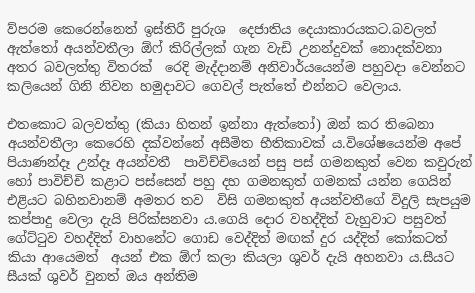ව්පරම කෙරෙන්නෙත් ඉස්තිරී පුරුශ  දෙජාතිය දෙයාකාරයකට.බවලත් ඇත්තෝ අයන්වතීලා ඕෆ් කිරිල්ලක් ගැන වැඩි උනන්දුවක් නොදක්වනා අතර බවලත්තු විතරක්  රෙදි මැද්දානම් අනිවාර්යයෙන්ම පහුවදා වෙන්නට කලියෙන් ගිනි නිවන හමුදාවට ගෙවල් පැත්තේ එන්නට වෙලාය.

එතකොට බලවත්තු (කියා හිතන් ඉන්නා ඇත්තෝ) ඔන් කර තිබෙනා අයන්වතීලා කෙරෙහි දක්වන්නේ අසීමිත භීතිකාවක් ය.විශේෂයෙන්ම අපේ පියාණන්දෑ උන්දෑ අයන්වතී  පාවිච්චියෙන් පසු පස් ගමනකුත් වෙන කවුරුන් හෝ පාවිච්චි කළාට පස්සෙන් පහු දහ ගමනකුත් ගමනක් යන්න ගෙයින් එළියට බහිනවානම් අමතර තව  විසි ගමනකුත් අයන්වතීගේ විදුලි සැපයුම කප්පාදු වෙලා දැයි පිරික්සනවා ය.ගෙයි දොර වහද්දිත් වැහුවාට පසුවත් ගේට්ටුව වහද්දිත් වාහනේට ගොඩ වෙද්දිත් මඟක් දුර යද්දිත් කෝකටත් කියා ආයෙමත්  අයන් එක ඕෆ් කලා කියලා ශුවර් දැයි අහනවා ය.සීයට සීයක් ශුවර් වුනත් ඔය අන්තිම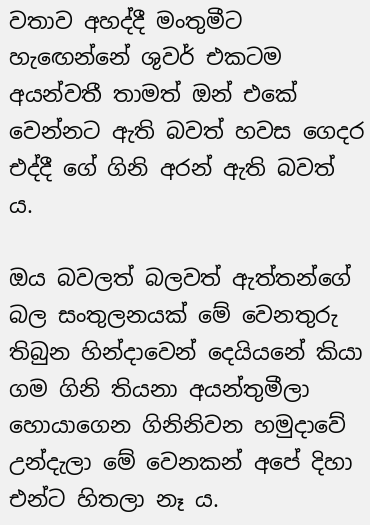වතාව අහද්දී මංතුමීට හැඟෙන්නේ ශුවර් එකටම අයන්වතී තාමත් ඔන් එකේ වෙන්නට ඇති බවත් හවස ගෙදර එද්දී ගේ ගිනි අරන් ඇති බවත් ය.

ඔය බවලත් බලවත් ඇත්තන්ගේ බල සංතුලනයක් මේ වෙනතුරු තිබුන හින්දාවෙන් දෙයියනේ කියා  ගම ගිනි තියනා අයන්තුමීලා හොයාගෙන ගිනිනිවන හමුදාවේ උන්දැලා මේ වෙනකන් අපේ දිහා එන්ට හිතලා නෑ ය.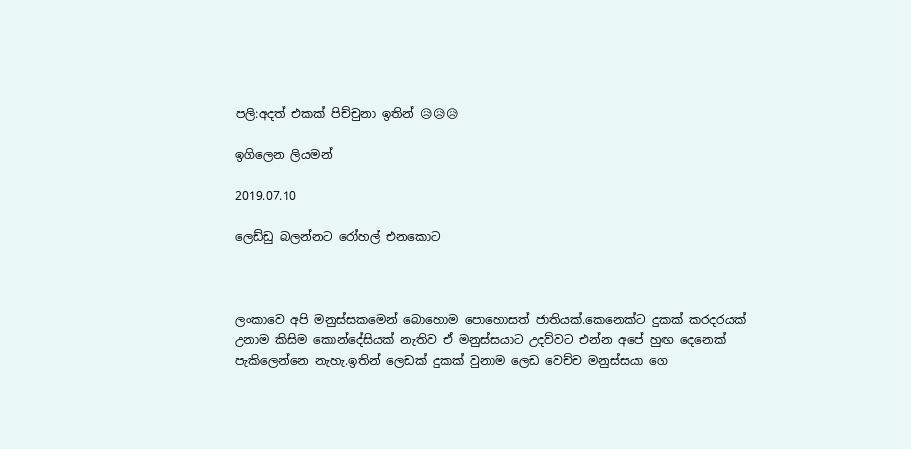පලි:අදත් එකක් පිච්චුනා ඉතින් 😥😥😥

ඉගිලෙන ලියමන්

2019.07.10

ලෙඩ්ඩු බලන්නට රෝහල් එනකොට



ලංකාවෙ අපි මනුස්සකමෙන් බොහොම පොහොසත් ජාතියක්.කෙනෙක්ට දුකක් කරදරයක් උනාම කිසිම කොන්දේසියක් නැතිව ඒ මනුස්සයාට උදව්වට එන්න අපේ හුඟ දෙනෙක් පැකිලෙන්නෙ නැහැ.ඉතින් ලෙඩක් දුකක් වුනාම ලෙඩ වෙච්ච මනුස්සයා ගෙ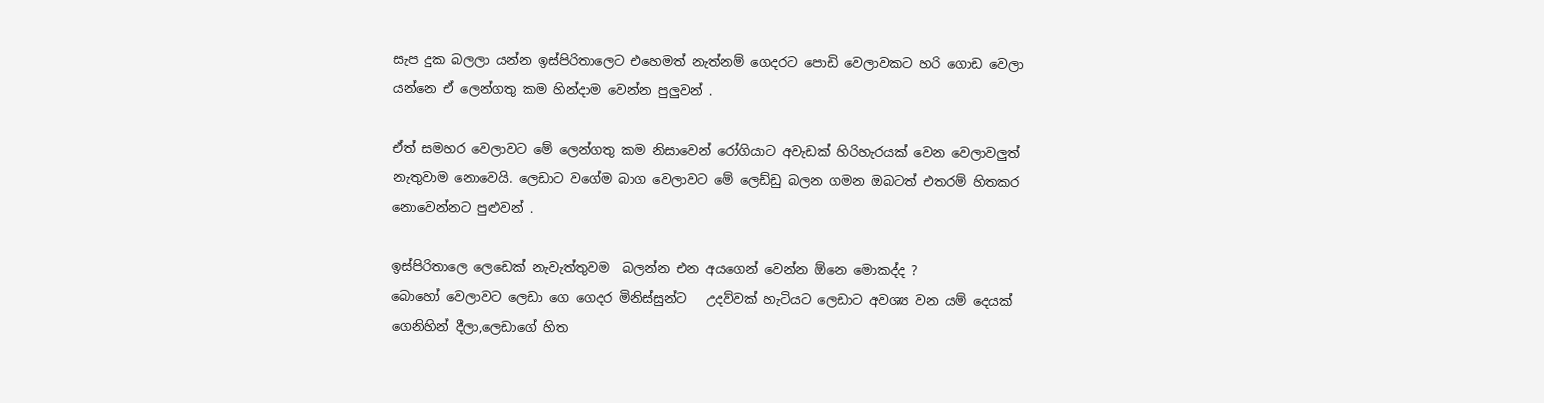සැප දුක බලලා යන්න ඉස්පිරිතාලෙට එහෙමත් නැත්නම් ගෙදරට පොඩි වෙලාවකට හරි ගොඩ වෙලා යන්නෙ ඒ ලෙන්ගතු කම හින්දාම වෙන්න පුලුවන් .

ඒත් සමහර වෙලාවට මේ ලෙන්ගතු කම නිසාවෙන් රෝගියාට අවැඩක් හිරිහැරයක් වෙන වෙලාවලුත් නැතුවාම නොවෙයි. ලෙඩාට වගේම බාග වෙලාවට මේ ලෙඩ්ඩු බලන ගමන ඔබටත් එතරම් හිතකර නොවෙන්නට පුළුවන් .

ඉස්පිරිතාලෙ ලෙඩෙක් නැවැත්තුවම  බලන්න එන අයගෙන් වෙන්න ඕනෙ මොකද්ද ?
බොහෝ වෙලාවට ලෙඩා ගෙ ගෙදර මිනිස්සුන්ට   උදව්වක් හැටියට ලෙඩාට අවශ්‍ය වන යම් දෙයක් ගෙනිහින් දීලා,ලෙඩාගේ හිත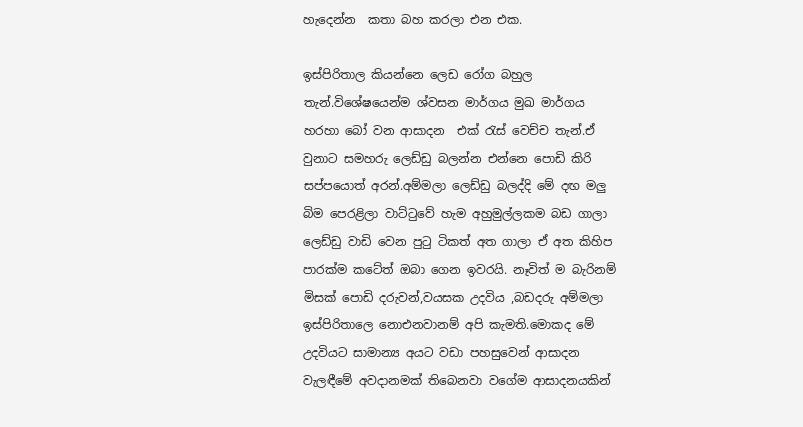හැදෙන්න  කතා බහ කරලා එන එක.

ඉස්පිරිතාල කියන්නෙ ලෙඩ රෝග බහුල තැන්.විශේෂයෙන්ම ශ්වසන මාර්ගය මුඛ මාර්ගය හරහා බෝ වන ආසාදන  එක් රැස් වෙච්ච තැන්.ඒ වුනාට සමහරු ලෙඩ්ඩු බලන්න එන්නෙ පොඩි කිරි සප්පයොත් අරන්.අම්මලා ලෙඩ්ඩු බලද්දි මේ දඟ මලු බිම පෙරළිලා වාට්ටුවේ හැම අහුමුල්ලකම බඩ ගාලා ලෙඩ්ඩු වාඩි වෙන පුටු ටිකත් අත ගාලා ඒ අත කිහිප පාරක්ම කටේත් ඔබා ගෙන ඉවරයි. නෑවිත් ම බැරිනම් මිසක් පොඩි දරුවන්,වයසක උදවිය ,බඩදරු අම්මලා ඉස්පිරිතාලෙ නොඑනවානම් අපි කැමති.මොකද මේ උදවියට සාමාන්‍ය අයට වඩා පහසුවෙන් ආසාදන වැලඳීමේ අවදානමක් තිබෙනවා වගේම ආසාදනයකින්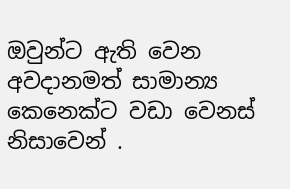ඔවුන්ට ඇති වෙන අවදානමත් සාමාන්‍ය කෙනෙක්ට වඩා වෙනස් නිසාවෙන් .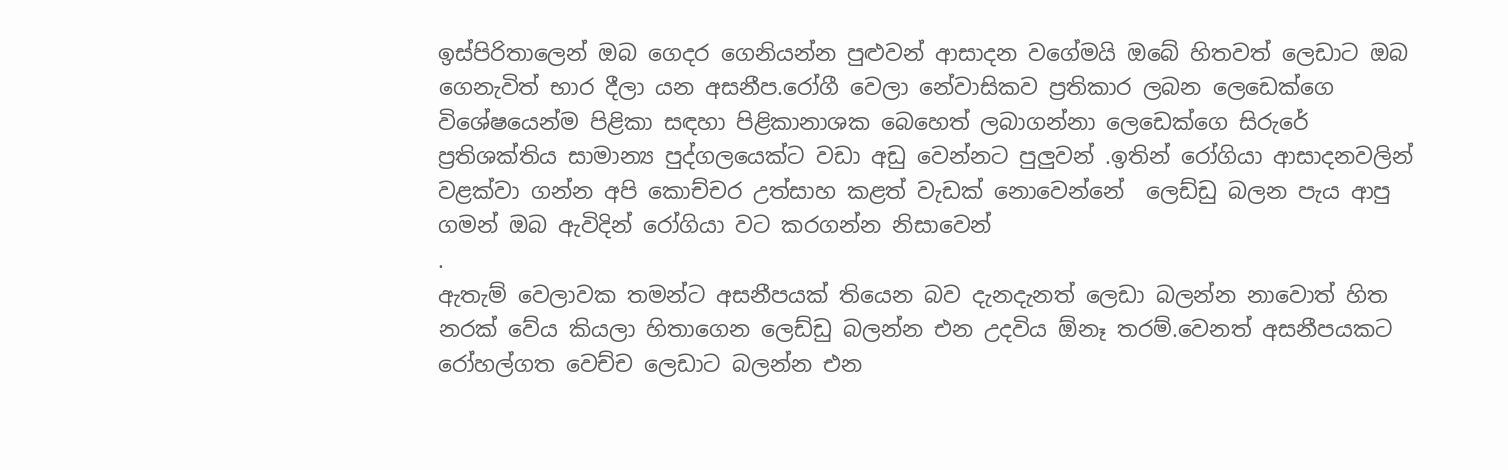ඉස්පිරිතාලෙන් ඔබ ගෙදර ගෙනියන්න පුළුවන් ආසාදන වගේමයි ඔබේ හිතවත් ලෙඩාට ඔබ ගෙනැවිත් භාර දීලා යන අසනීප.රෝගී වෙලා නේවාසිකව ප්‍රතිකාර ලබන ලෙඩෙක්ගෙ විශේෂයෙන්ම පිළිකා සඳහා පිළිකානාශක බෙහෙත් ලබාගන්නා ලෙඩෙක්ගෙ සිරුරේ ප්‍රතිශක්තිය සාමාන්‍ය පුද්ගලයෙක්ට වඩා අඩු වෙන්නට පුලුවන් .ඉතින් රෝගියා ආසාදනවලින් වළක්වා ගන්න අපි කොච්චර උත්සාහ කළත් වැඩක් නොවෙන්නේ  ලෙඩ්ඩු බලන පැය ආපු ගමන් ඔබ ඇවිදින් රෝගියා වට කරගන්න නිසාවෙන්
.
ඇතැම් වෙලාවක තමන්ට අසනීපයක් තියෙන බව දැනදැනත් ලෙඩා බලන්න නාවොත් හිත නරක් වේය කියලා හිතාගෙන ලෙඩ්ඩු බලන්න එන උදවිය ඕනෑ තරම්.වෙනත් අසනීපයකට රෝහල්ගත වෙච්ච ලෙඩාට බලන්න එන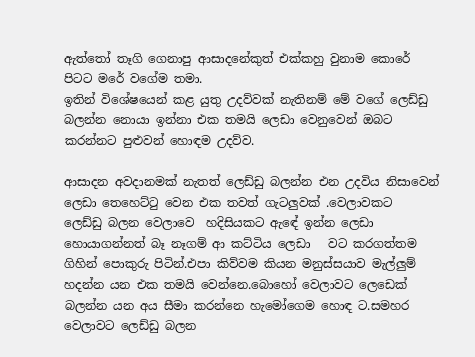ඇත්තෝ තෑගි ගෙනාපු ආසාදනේකුත් එක්කහු වුනාම කොරේ පිටට මරේ වගේම තමා.
ඉතින් විශේෂයෙන් කළ යුතු උදව්වක් නැතිනම් මේ වගේ ලෙඩ්ඩු බලන්න නොයා ඉන්නා එක තමයි ලෙඩා වෙනුවෙන් ඔබට කරන්නට පුළුවන් හොඳම උදව්ව.

ආසාදන අවදානමක් නැතත් ලෙඩ්ඩු බලන්න එන උදවිය නිසාවෙන් ලෙඩා තෙහෙට්ටු වෙන එක තවත් ගැටලුවක් .වෙලාවකට
ලෙඩ්ඩු බලන වෙලාවෙ  හදිසියකට ඇඳේ ඉන්න ලෙඩා හොයාගන්නත් බෑ නෑගම් ආ කට්ටිය ලෙඩා   වට කරගත්තම  ගිහින් පොකුරු පිටින්.එපා කිව්වම කියන මනුස්සයාව මැල්ලුම් හදන්න යන එක තමයි වෙන්නෙ.බොහෝ වෙලාවට ලෙඩෙක් බලන්න යන අය සීමා කරන්නෙ හැමෝගෙම හොඳ ට.සමහර වෙලාවට ලෙඩ්ඩු බලන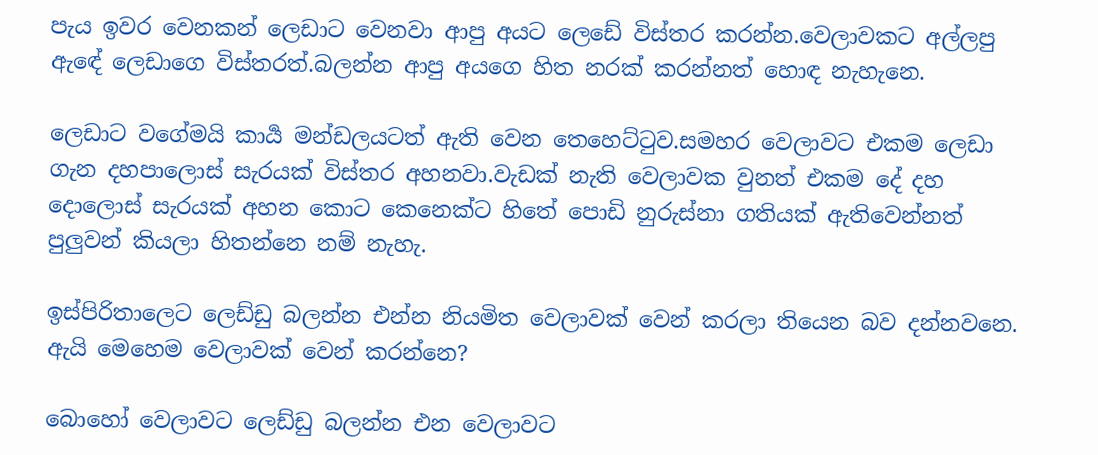පැය ඉවර වෙනකන් ලෙඩාට වෙනවා ආපු අයට ලෙඩේ විස්තර කරන්න.වෙලාවකට අල්ලපු ඇඳේ ලෙඩාගෙ විස්තරත්.බලන්න ආපු අයගෙ හිත නරක් කරන්නත් හොඳ නැහැනෙ.

ලෙඩාට වගේමයි කාර්‍ය මන්ඩලයටත් ඇති වෙන තෙහෙට්ටුව.සමහර වෙලාවට එකම ලෙඩා ගැන දහපාලොස් සැරයක් විස්තර අහනවා.වැඩක් නැති වෙලාවක වුනත් එකම දේ දහ දොලොස් සැරයක් අහන කොට කෙනෙක්ට හිතේ පොඩි නුරුස්නා ගතියක් ඇතිවෙන්නත් පුලුවන් කියලා හිතන්නෙ නම් නැහැ.

ඉස්පිරිතාලෙට ලෙඩ්ඩු බලන්න එන්න නියමිත වෙලාවක් වෙන් කරලා තියෙන බව දන්නවනෙ.
ඇයි මෙහෙම වෙලාවක් වෙන් කරන්නෙ?

බොහෝ වෙලාවට ලෙඩ්ඩු බලන්න එන වෙලාවට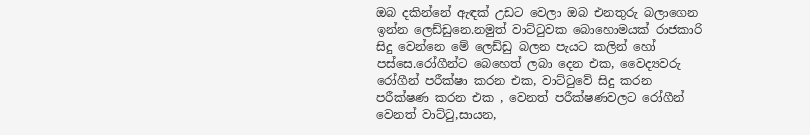ඔබ දකින්නේ ඇඳක් උඩට වෙලා ඔබ එනතුරු බලාගෙන ඉන්න ලෙඩ්ඩුනෙ.නමුත් වාට්ටුවක බොහොමයක් රාජකාරි සිදු වෙන්නෙ මේ ලෙඩ්ඩු බලන පැයට කලින් හෝ පස්සෙ.රෝගීන්ට බෙහෙත් ලබා දෙන එක, වෛද්‍යවරු රෝගීන් පරීක්ෂා කරන එක, වාට්ටුවේ සිදු කරන පරීක්ෂණ කරන එක , වෙනත් පරීක්ෂණවලට රෝගීන්  වෙනත් වාට්ටු,සායන,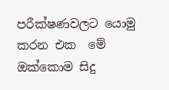පරීක්ෂණවලට යොමු කරන එක  මේ ඔක්කොම සිදු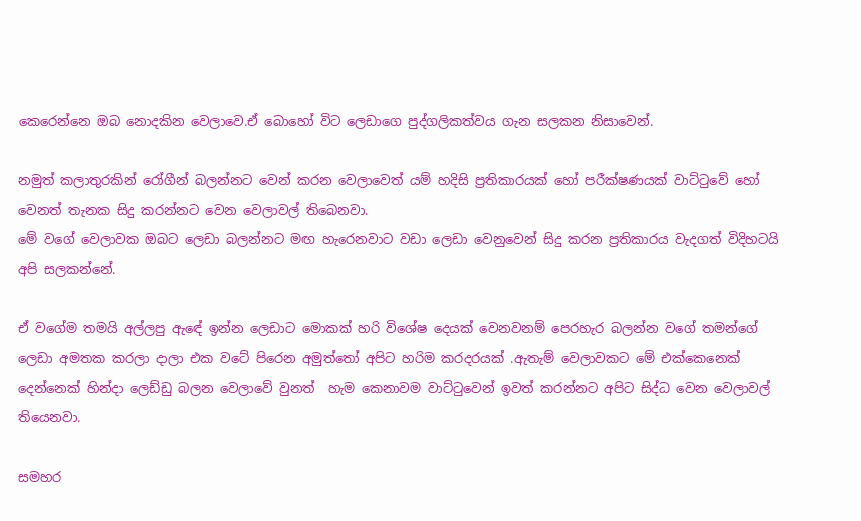කෙරෙන්නෙ ඔබ නොදකින වෙලාවෙ.ඒ බොහෝ විට ලෙඩාගෙ පුද්ගලිකත්වය ගැන සලකන නිසාවෙන්.

නමුත් කලාතුරකින් රෝගීන් බලන්නට වෙන් කරන වෙලාවෙත් යම් හදිසි ප්‍රතිකාරයක් හෝ පරීක්ෂණයක් වාට්ටුවේ හෝ වෙනත් තැනක සිදු කරන්නට වෙන වෙලාවල් තිබෙනවා.
මේ වගේ වෙලාවක ඔබට ලෙඩා බලන්නට මඟ හැරෙනවාට වඩා ලෙඩා වෙනුවෙන් සිදු කරන ප්‍රතිකාරය වැදගත් විදිහටයි අපි සලකන්නේ.

ඒ වගේම තමයි අල්ලපු ඇඳේ ඉන්න ලෙඩාට මොකක් හරි විශේෂ දෙයක් වෙනවනම් පෙරහැර බලන්න වගේ තමන්ගේ ලෙඩා අමතක කරලා දාලා එක වටේ පිරෙන අමුත්තෝ අපිට හරිම කරදරයක් .ඇතැම් වෙලාවකට මේ එක්කෙනෙක් දෙන්නෙක් හින්දා ලෙඩ්ඩු බලන වෙලාවේ වුනත්  හැම කෙනාවම වාට්ටුවෙන් ඉවත් කරන්නට අපිට සිද්ධ වෙන වෙලාවල් තියෙනවා.

සමහර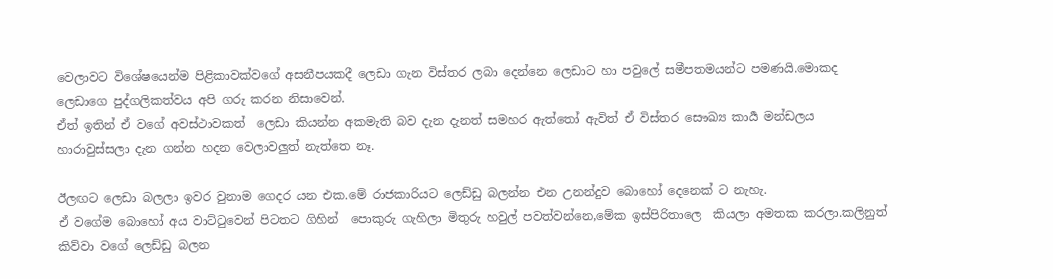වෙලාවට විශේෂයෙන්ම පිළිකාවක්වගේ අසනීපයකදී ලෙඩා ගැන විස්තර ලබා දෙන්නෙ ලෙඩාට හා පවුලේ සමීපතමයන්ට පමණයි.මොකද ලෙඩාගෙ පුද්ගලිකත්වය අපි ගරු කරන නිසාවෙන්.
ඒත් ඉතින් ඒ වගේ අවස්ථාවකත්  ලෙඩා කියන්න අකමැති බව දැන දැනත් සමහර ඇත්තෝ ඇවිත් ඒ විස්තර සෞඛ්‍ය කාර්‍ය මන්ඩලය හාරාවුස්සලා දැන ගන්න හදන වෙලාවලුත් නැත්තෙ නෑ.

ඊලඟට ලෙඩා බලලා ඉවර වුනාම ගෙදර යන එක.මේ රාජකාරියට ලෙඩ්ඩු බලන්න එන උනන්දුව බොහෝ දෙනෙක් ට නැහැ.
ඒ වගේම බොහෝ අය වාට්ටුවෙන් පිටතට ගිහින්  පොකුරු ගැහිලා මිතුරු හවුල් පවත්වන්නෙ,මේක ඉස්පිරිතාලෙ  කියලා අමතක කරලා.කලිනුත් කිව්වා වගේ ලෙඩ්ඩු බලන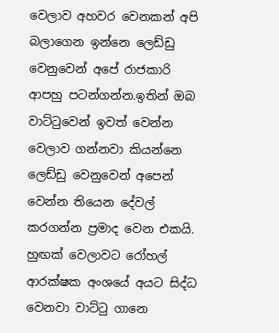වෙලාව අහවර වෙනකන් අපි බලාගෙන ඉන්නෙ ලෙඩ්ඩු වෙනුවෙන් අපේ රාජකාරි ආපහු පටන්ගන්න.ඉතින් ඔබ වාට්ටුවෙන් ඉවත් වෙන්න වෙලාව ගන්නවා කියන්නෙ ලෙඩ්ඩු වෙනුවෙන් අපෙන් වෙන්න තියෙන දේවල් කරගන්න ප්‍රමාද වෙන එකයි.
හුඟක් වෙලාවට රෝහල් ආරක්ෂක අංශයේ අයට සිද්ධ වෙනවා වාට්ටු ගානෙ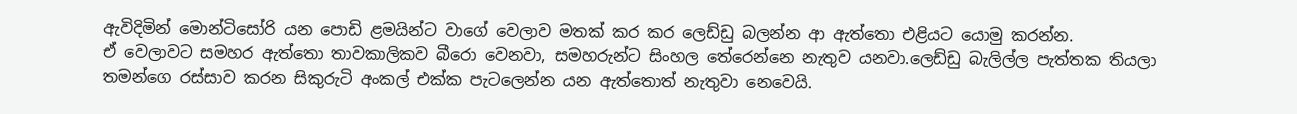ඇවිදිමින් මොන්ටිසෝරි යන පොඩි ළමයින්ට වාගේ වෙලාව මතක් කර කර ලෙඩ්ඩු බලන්න ආ ඇත්තො එළියට යොමු කරන්න.
ඒ වෙලාවට සමහර ඇත්තො තාවකාලිකව බීරො වෙනවා, සමහරුන්ට සිංහල තේරෙන්නෙ නැතුව යනවා.ලෙඩ්ඩු බැලිල්ල පැත්තක තියලා තමන්ගෙ රස්සාව කරන සිකුරුටි අංකල් එක්ක පැටලෙන්න යන ඇත්තොත් නැතුවා නෙවෙයි.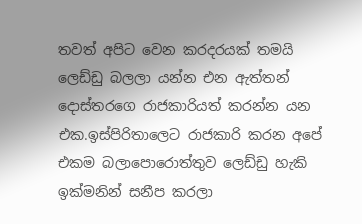තවත් අපිට වෙන කරදරයක් තමයි ලෙඩ්ඩු බලලා යන්න එන ඇත්‍තන් දොස්තරගෙ රාජකාරියත් කරන්න යන එක.ඉස්පිරිතාලෙට රාජකාරි කරන අපේ එකම බලාපොරොත්තුව ලෙඩ්ඩු හැකි ඉක්මනින් සනීප කරලා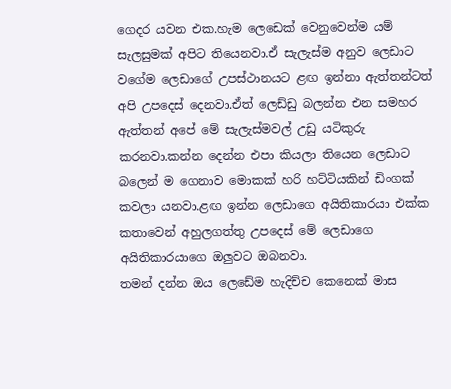ගෙදර යවන එක.හැම ලෙඩෙක් වෙනුවෙන්ම යම් සැලසුමක් අපිට තියෙනවා.ඒ සැලැස්ම අනුව ලෙඩාට වගේම ලෙඩාගේ උපස්ථානයට ළඟ ඉන්නා ඇත්‍තන්ටත් අපි උපදෙස් දෙනවා.ඒත් ලෙඩ්ඩු බලන්න එන සමහර ඇත්තන් අපේ මේ සැලැස්මවල් උඩු යටිකුරු කරනවා.කන්න දෙන්න එපා කියලා තියෙන ලෙඩාට බලෙන් ම ගෙනාව මොකක් හරි හට්ටියකින් ඩිංගක් කවලා යනවා.ළඟ ඉන්න ලෙඩාගෙ අයිතිකාරයා එක්ක කතාවෙන් අහුලගත්තු උපදෙස් මේ ලෙඩාගෙ අයිතිකාරයාගෙ ඔලුවට ඔබනවා.
තමන් දන්න ඔය ලෙඩේම හැදිච්ච කෙනෙක් මාස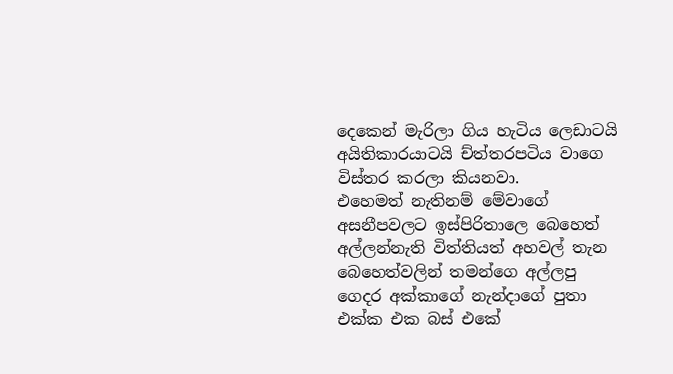දෙකෙන් මැරිලා ගිය හැටිය ලෙඩාටයි අයිතිකාරයාටයි ච්ත්තරපටිය වාගෙ විස්තර කරලා කියනවා.
එහෙමත් නැතිනම් මේවාගේ අසනීපවලට ඉස්පිරිතාලෙ බෙහෙත් අල්ලන්නැති විත්තියත් අහවල් තැන බෙහෙත්වලින් තමන්ගෙ අල්ලපු ගෙදර අක්කාගේ නැන්දාගේ පුතා එක්ක එක බස් එකේ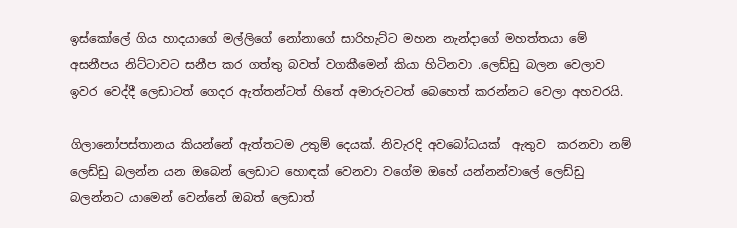ඉස්කෝලේ ගිය හාදයාගේ මල්ලිගේ නෝනාගේ සාරිහැට්ට මහන නැන්දාගේ මහත්තයා මේ අසනීපය නිට්ටාවට සනීප කර ගත්තු බවත් වගකීමෙන් කියා හිටිනවා .ලෙඩ්ඩු බලන වෙලාව ඉවර වෙද්දී ලෙඩාටත් ගෙදර ඇත්තන්ටත් හිතේ අමාරුවටත් බෙහෙත් කරන්නට වෙලා අහවරයි.

ගිලානෝපස්තානය කියන්නේ ඇත්තටම උතුම් දෙයක්. නිවැරදි අවබෝධයක්  ඇතුව  කරනවා නම් ලෙඩ්ඩු බලන්න යන ඔබෙන් ලෙඩාට හොඳක් වෙනවා වගේම ඔහේ යන්නන්වාලේ ලෙඩ්ඩු බලන්නට යාමෙන් වෙන්නේ ඔබත් ලෙඩාත්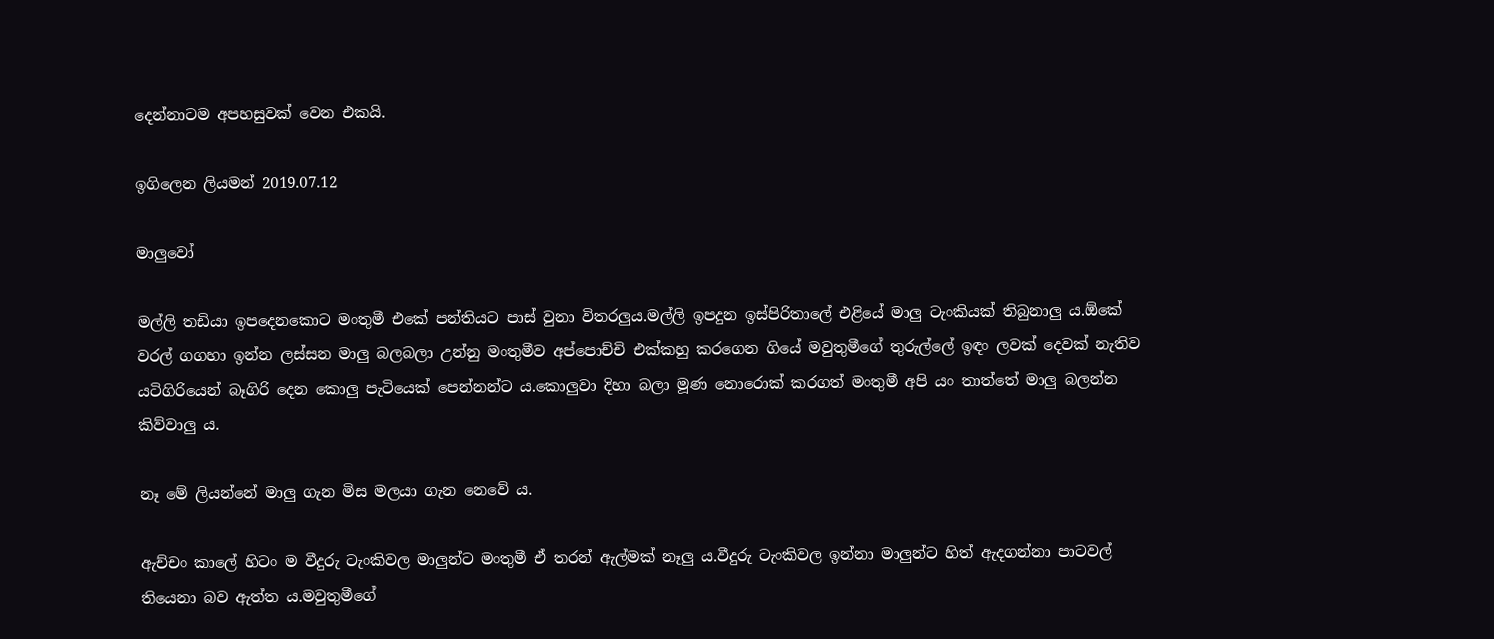දෙන්නාටම අපහසුවක් වෙන එකයි.

ඉගිලෙන ලියමන් 2019.07.12

මාලුවෝ

මල්ලි තඩියා ඉපදෙනකොට මංතුමී එකේ පන්තියට පාස් වුනා විතරලුය.මල්ලි ඉපදුන ඉස්පිරිතාලේ එළියේ මාලු ටැංකියක් තිබුනාලු ය.ඕකේ වරල් ගගහා ඉන්න ලස්සන මාලු බලබලා උන්නු මංතුමීව අප්පොච්චි එක්කහු කරගෙන ගියේ මවුතුමීගේ තුරුල්ලේ ඉඳං ලවක් දෙවක් නැතිව යටිගිරියෙන් බෑගිරි දෙන කොලු පැටියෙක් පෙන්නන්ට ය.කොලුවා දිහා බලා මූණ නොරොක් කරගත් මංතුමී අපි යං තාත්තේ මාලු බලන්න කිව්වාලු ය.

නෑ මේ ලියන්නේ මාලු ගැන මිස මලයා ගැන නෙවේ ය.

ඇච්චං කාලේ හිටං ම වීදුරු ටැංකිවල මාලුන්ට මංතුමී ඒ තරන් ඇල්මක් නෑලු ය.වීදුරු ටැංකිවල ඉන්නා මාලුන්ට හිත් ඇදගන්නා පාටවල් තියෙනා බව ඇත්ත ය.මවුතුමීගේ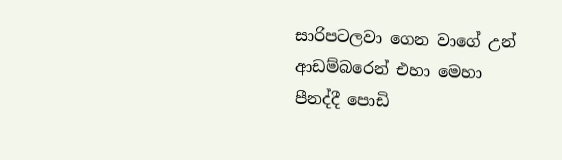සාරිපටලවා ගෙන වාගේ උන් ආඩම්බරෙන් එහා මෙහා පීනද්දී පොඩි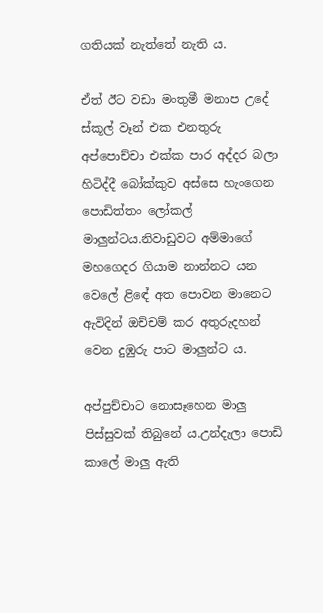ගතියක් නැත්තේ නැති ය.

ඒත් ඊට වඩා මංතුමී මනාප උදේ ස්කූල් වෑන් එක එනතුරු අප්පොච්චා එක්ක පාර අද්දර බලා හිටිද්දී බෝක්කුව අස්සෙ හැංගෙන පොඩිත්තං ලෝකල් මාලුන්ටය.නිවාඩුවට අම්මාගේ මහගෙදර ගියාම නාන්නට යන වෙලේ ළිඳේ අත පොවන මානෙට ඇවිදින් ඔච්චම් කර අතුරුදහන් වෙන දුඹුරු පාට මාලුන්ට ය.

අප්පුච්චාට නොසෑහෙන මාලු පිස්සුවක් තිබුනේ ය.උන්දැලා පොඩි කාලේ මාලු ඇති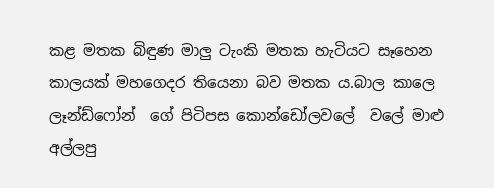කළ මතක බිඳුණ මාලු ටැංකි මතක හැටියට සෑහෙන කාලයක් මහගෙදර තියෙනා බව මතක ය.බාල කාලෙ ලෑන්ඩ්ෆෝන්  ගේ පිටිපස කොන්ඩෝලවලේ  වලේ මාළු අල්ලපු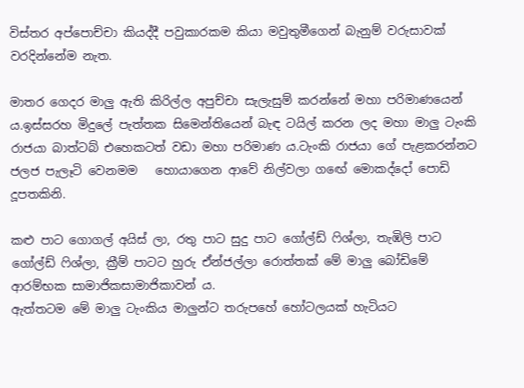විස්තර අප්පොච්චා කියද්දී පවුකාරකම කියා මවුතුමීගෙන් බැනුම් වරුසාවක් වරදින්නේම නැත.

මාතර ගෙදර මාලු ඇති කිරිල්ල අපුච්චා සැලැසුම් කරන්නේ මහා පරිමාණයෙන් ය.ඉස්සරහ මිදුලේ පැත්තක සිමෙන්තියෙන් බැඳ ටයිල් කරන ලද මහා මාලු ටැංකි රාජයා බාත්ටබ් එහෙකටත් වඩා මහා පරිමාණ ය.ටැංකි රාජයා ගේ පැළකරන්නට ජලජ පැලෑටි වෙනමම   හොයාගෙන ආවේ නිල්වලා ගඟේ මොකද්දෝ පොඩි දූපතකිනි.

කළු පාට ගොගල් අයිස් ලා, රතු පාට සුදු පාට ගෝල්ඩ් ෆිශ්ලා, තැඹිලි පාට ගෝල්ඩ් ෆිශ්ලා, ක්‍රීම් පාටට හුරු ඒන්ජල්ලා රොත්තක් මේ මාලු බෝඩිමේ ආරම්භක සාමාජිකසාමාජිකාවන් ය.
ඇත්තටම මේ මාලු ටැංකිය මාලුන්ට තරුපහේ හෝටලයක් හැටියට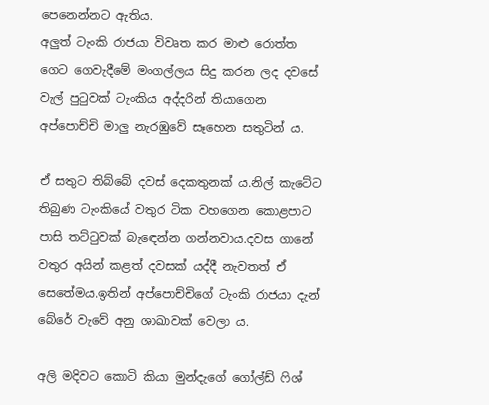පෙනෙන්නට ඇතිය.
අලුත් ටැංකි රාජයා විවෘත කර මාළු රොත්ත ගෙට ගෙවැදීමේ මංගල්ලය සිදු කරන ලද දවසේ වැල් පුටුවක් ටැංකිය අද්දරින් තියාගෙන අප්පොච්චි මාලු නැරඹුවේ සෑහෙන සතුටින් ය.

ඒ සතුට තිබ්බේ දවස් දෙකතුනක් ය.නිල් කැටේට තිබුණ ටැංකියේ වතුර ටික වහගෙන කොළපාට පාසි තට්ටුවක් බැඳෙන්න ගන්නවාය.දවස ගානේ වතුර අයින් කළත් දවසක් යද්දී නැවතත් ඒ සෙතේමය.ඉතින් අප්පොච්චිගේ ටැංකි රාජයා දැන් බේරේ වැවේ අනු ශාඛාවක් වෙලා ය.

අලි මදිවට කොටි කියා මුන්දැගේ ගෝල්ඩ් ෆිශ්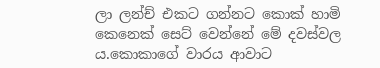ලා ලන්ච් එකට ගන්නට කොක් හාමි කෙනෙක් සෙට් වෙන්නේ මේ දවස්වල ය.කොකාගේ වාරය ආවාට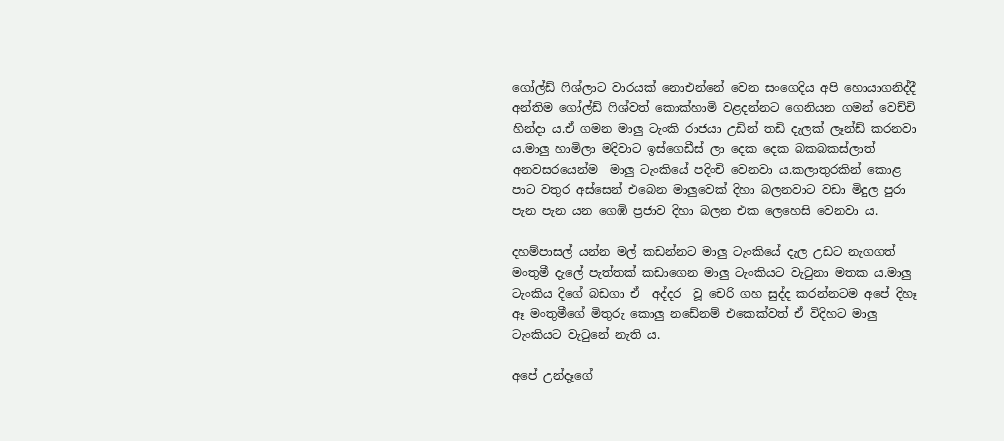ගෝල්ඩ් ෆිශ්ලාට වාරයක් නොඑන්නේ වෙන සංගෙදිය අපි හොයාගනිද්දී අන්තිම ගෝල්ඩ් ෆිශ්වත් කොක්හාමි වළදන්නට ගෙනියන ගමන් වෙච්චි හින්දා ය.ඒ ගමන මාලු ටැංකි රාජයා උඩින් තඩි දැලක් ලෑන්ඩ් කරනවා ය.මාලු හාමිලා මදිවාට ඉස්ගෙඩීස් ලා දෙක දෙක බකබකස්ලාත් අනවසරයෙන්ම  මාලු ටැංකියේ පදිංචි වෙනවා ය.කලාතුරකින් කොළ පාට වතුර අස්සෙන් එබෙන මාලුවෙක් දිහා බලනවාට වඩා මිදුල පුරා පැන පැන යන ගෙඹි ප්‍රජාව දිහා බලන එක ලෙහෙසි වෙනවා ය.

දහම්පාසල් යන්න මල් කඩන්නට මාලු ටැංකියේ දැල උඩට නැගගත් මංතුමී දැලේ පැත්තක් කඩාගෙන මාලු ටැංකියට වැටුනා මතක ය.මාලු ටැංකිය දිගේ බඩගා ඒ  අද්දර  වූ චෙරි ගහ සුද්ද කරන්නටම අපේ දිහෑ ඈ මංතුමීගේ මිතුරු කොලු නඩේනම් එකෙක්වත් ඒ විදිහට මාලු ටැංකියට වැටුනේ නැති ය.

අපේ උන්දෑගේ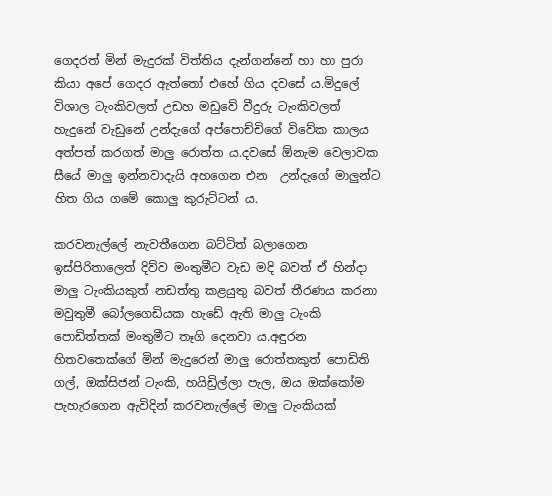ගෙදරත් මින් මැදුරක් විත්තිය දැන්ගන්නේ හා හා පුරා කියා අපේ ගෙදර ඇත්තෝ එහේ ගිය දවසේ ය.මිදුලේ විශාල ටැංකිවලත් උඩහ මඩුවේ වීදුරු ටැංකිවලත් හැදුනේ වැඩුනේ උන්දැගේ අප්පොච්චිගේ විවේක කාලය අත්පත් කරගත් මාලු රොත්ත ය.දවසේ ඕනැම වෙලාවක සීයේ මාලු ඉන්නවාදැයි අහගෙන එන  උන්දැගේ මාලුන්ට හිත ගිය ගමේ කොලු කුරුට්ටන් ය.

කරවනැල්ලේ නැවතීගෙන බට්ටිත් බලාගෙන ඉස්පිරිතාලෙත් දිව්ව මංතුමීට වැඩ මදි බවත් ඒ හින්දා මාලු ටැංකියකුත් නඩත්තු කළයුතු බවත් තීරණය කරනා මවුතුමී බෝලගෙඩියක හැඩේ ඇති මාලු ටැංකි පොඩිත්තක් මංතුමීට තෑගි දෙනවා ය.අඳුරන හිතවතෙක්ගේ මින් මැදුරෙන් මාලු රොත්තකුත් පොඩිති ගල්, ඔක්සිජන් ටැංකි, හයිඩ්‍රිල්ලා පැල, ඔය ඔක්කෝම පැහැරගෙන ඇවිදින් කරවනැල්ලේ මාලු ටැංකියක්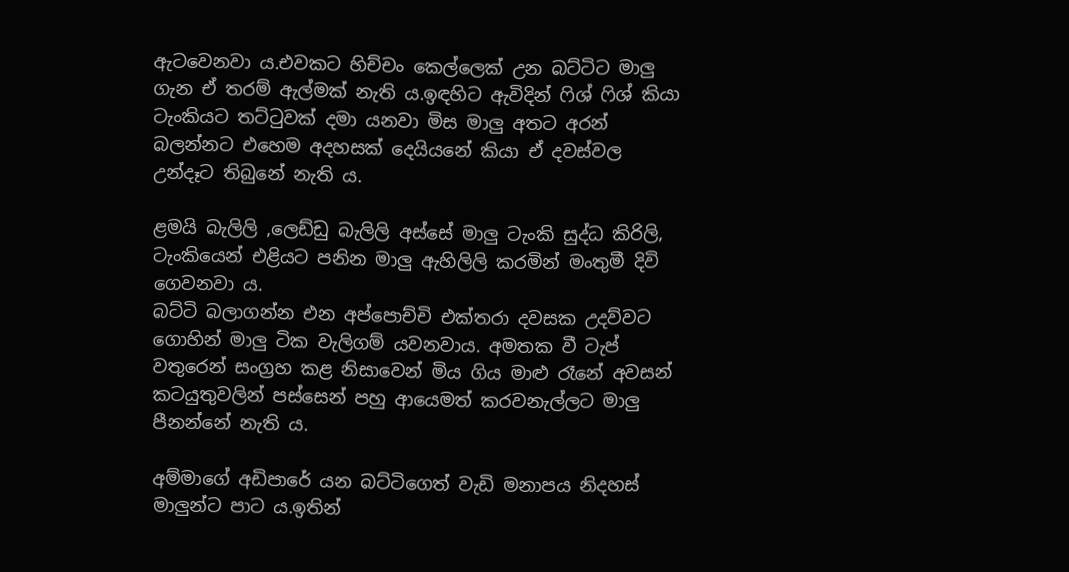ඇටවෙනවා ය.එවකට හිච්චං කෙල්ලෙක් උන බට්ටිට මාලු ගැන ඒ තරම් ඇල්මක් නැති ය.ඉඳහිට ඇවිදින් ෆිශ් ෆිශ් කියා ටැංකියට තට්ටුවක් දමා යනවා මිස මාලු අතට අරන් බලන්නට එහෙම අදහසක් දෙයියනේ කියා ඒ දවස්වල උන්දෑට තිබුනේ නැති ය.

ළමයි බැලිලි ,ලෙඩ්ඩු බැලිලි අස්සේ මාලු ටැංකි සුද්ධ කිරිලි, ටැංකියෙන් එළියට පනින මාලු ඇහිලිලි කරමින් මංතුමී දිවි ගෙවනවා ය.
බට්ටි බලාගන්න එන අප්පොච්චි එක්තරා දවසක උදව්වට ගොහින් මාලු ටික වැලිගම් යවනවාය. අමතක වී ටැප් වතුරෙන් සංග්‍රහ කළ නිසාවෙන් මිය ගිය මාළු රෑනේ අවසන් කටයුතුවලින් පස්සෙන් පහු ආයෙමත් කරවනැල්ලට මාලු පීනන්නේ නැති ය.

අම්මාගේ අඩිපාරේ යන බට්ටිගෙත් වැඩි මනාපය නිදහස් මාලුන්ට පාට ය.ඉතින්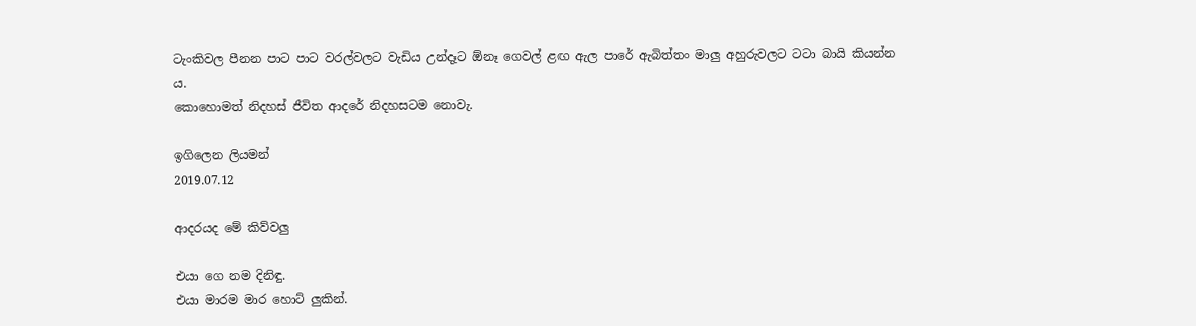ටැංකිවල පීනන පාට පාට වරල්වලට වැඩිය උන්දෑට ඕනෑ ගෙවල් ළඟ ඇල පාරේ ඇබිත්තං මාලු අහුරුවලට ටටා බායි කියන්න ය.
කොහොමත් නිදහස් ජීවිත ආදරේ නිදහසටම නොවැ.

ඉගිලෙන ලියමන්
2019.07.12

ආදරයද මේ කිව්වලු

එයා ගෙ නම දිනිඳු.
එයා මාරම මාර හොට් ලුකින්.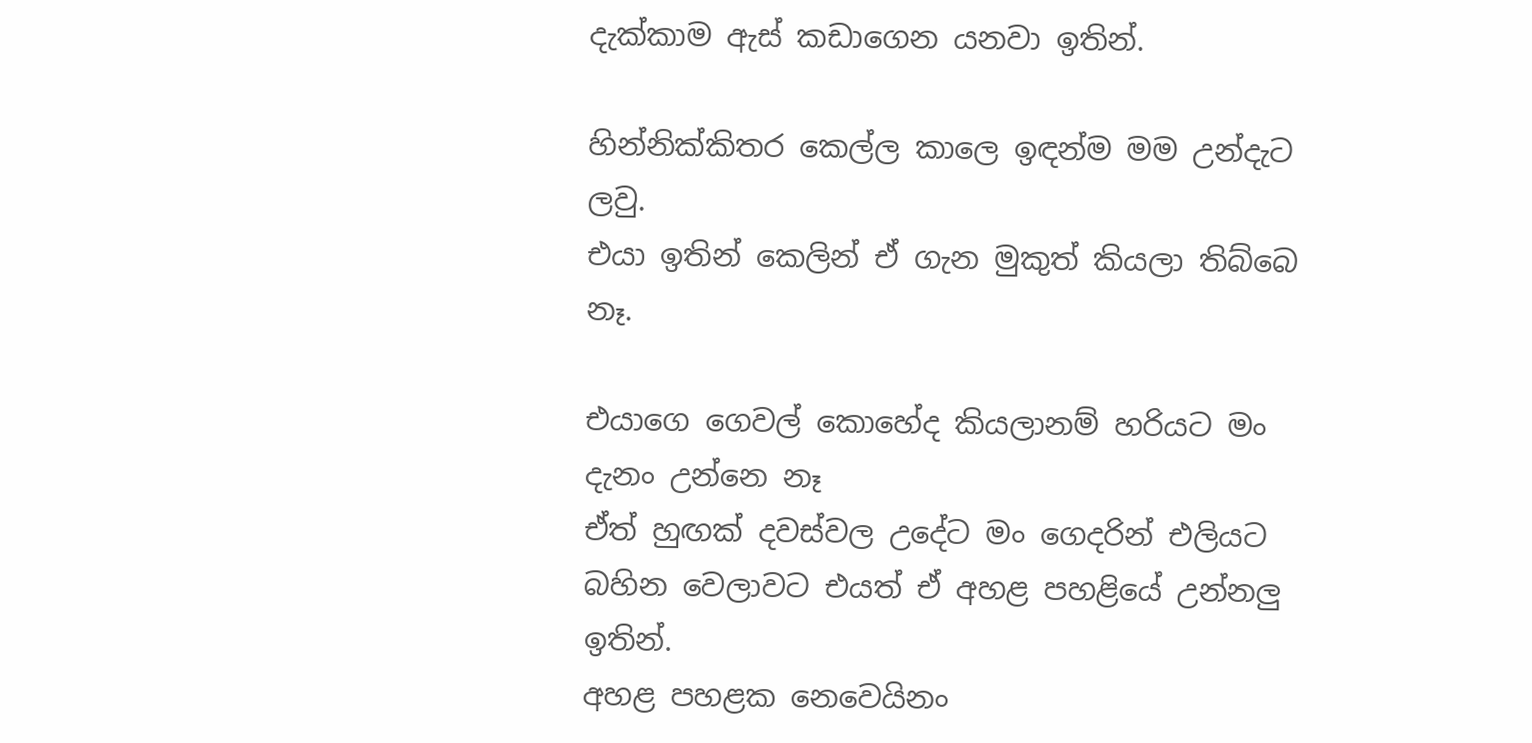දැක්කාම ඇස් කඩාගෙන යනවා ඉතින්.

හින්නික්කිතර කෙල්ල කාලෙ ඉඳන්ම මම උන්දැට ලවු.
එයා ඉතින් කෙලින් ඒ ගැන මුකුත් කියලා තිබ්බෙ නෑ.

එයාගෙ ගෙවල් කොහේද කියලානම් හරියට මං දැනං උන්නෙ නෑ
ඒත් හුඟක් දවස්වල උදේට මං ගෙදරින් එලියට බහින වෙලාවට එයත් ඒ අහළ පහළියේ උන්නලු ඉතින්.
අහළ පහළක නෙවෙයිනං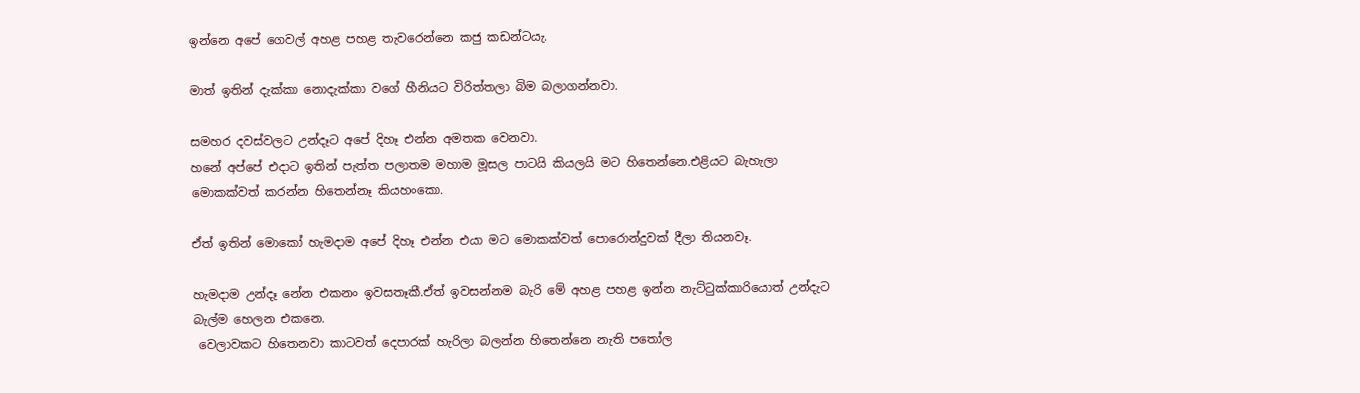ඉන්නෙ අපේ ගෙවල් අහළ පහළ තැවරෙන්නෙ කජු කඩන්ටයැ.

මාත් ඉතින් දැක්කා නොදැක්කා වගේ හීනියට විරිත්තලා බිම බලාගන්නවා.

සමහර දවස්වලට උන්දෑට අපේ දිහෑ එන්න අමතක වෙනවා.
හනේ අප්පේ එදාට ඉතින් පැත්ත පලාතම මහාම මූසල පාටයි කියලයි මට හිතෙන්නෙ.එළියට බැහැලා මොකක්වත් කරන්න හිතෙන්නෑ කියහංකො.

ඒත් ඉතින් මොකෝ හැමදාම අපේ දිහෑ එන්න එයා මට මොකක්වත් පොරොන්දුවක් දීලා තියනවෑ.

හැමදාම උන්දෑ නේන එකනං ඉවසතෑකී.ඒත් ඉවසන්නම බැරි මේ අහළ පහළ ඉන්න නැට්ටුක්කාරියොත් උන්දැට බැල්ම හෙලන එකනෙ.
 වෙලාවකට හිතෙනවා කාටවත් දෙපාරක් හැරිලා බලන්න හිතෙන්නෙ නැති පතෝල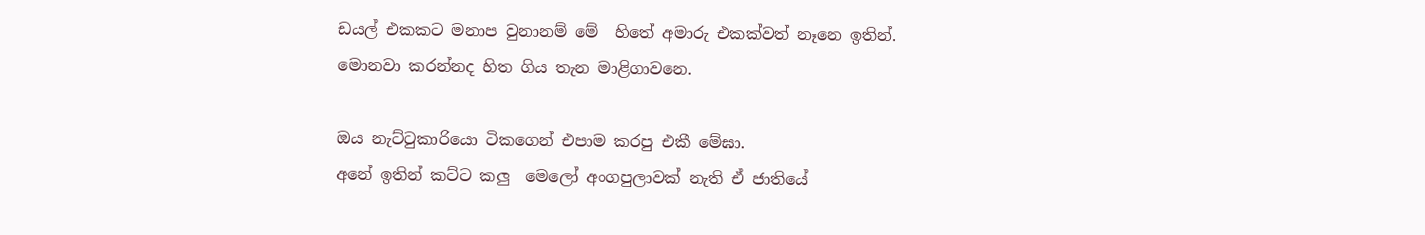ඩයල් එකකට මනාප වුනානම් මේ  හිතේ අමාරු එකක්වත් නෑනෙ ඉතින්.
මොනවා කරන්නද හිත ගිය තැන මාළිගාවනෙ.

ඔය නැට්ටුකාරියො ටිකගෙන් එපාම කරපු එකී මේඝා.
අනේ ඉතින් කට්ට කලු  මෙලෝ අංගපුලාවක් නැති ඒ ජාතියේ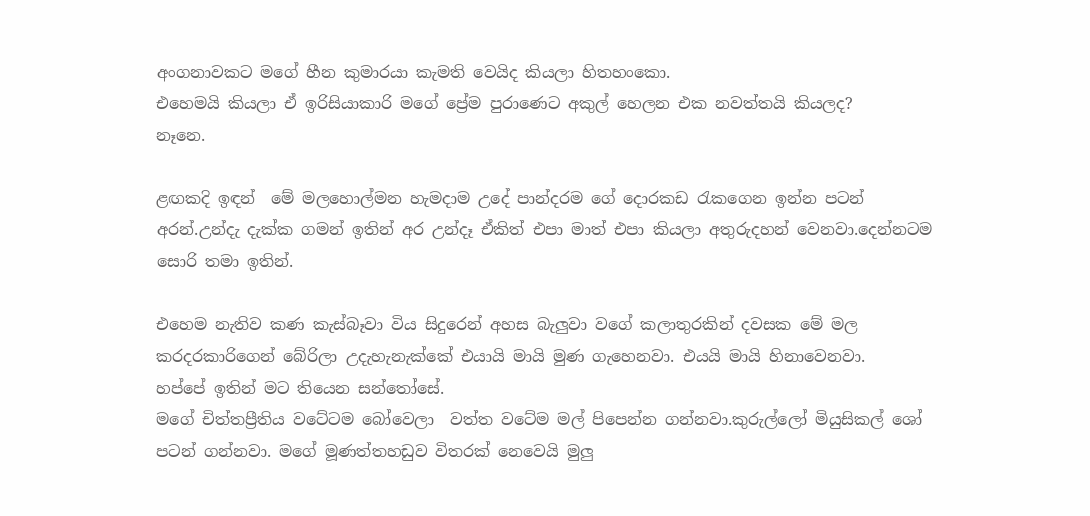අංගනාවකට මගේ හීන කුමාරයා කැමති වෙයිද කියලා හිතහංකො.
එහෙමයි කියලා ඒ ඉරිසියාකාරි මගේ ප්‍රේම පුරාණෙට අකුල් හෙලන එක නවත්තයි කියලද?
නෑනෙ.

ළඟකදි ඉඳන්  මේ මලහොල්මන හැමදාම උදේ පාන්දරම ගේ දොරකඩ රැකගෙන ඉන්න පටන් අරන්.උන්දැ දැක්ක ගමන් ඉතින් අර උන්දෑ ඒකිත් එපා මාත් එපා කියලා අතුරුදහන් වෙනවා.දෙන්නටම සොරි තමා ඉතින්.

එහෙම නැතිව කණ කැස්බෑවා විය සිදුරෙන් අහස බැලුවා වගේ කලාතුරකින් දවසක මේ මල කරදරකාරිගෙන් බේරිලා උදැහැනැක්කේ එයායි මායි මුණ ගැහෙනවා. එයයි මායි හිනාවෙනවා.
හප්පේ ඉතින් මට තියෙන සන්තෝසේ.
මගේ චිත්තප්‍රීතිය වටේටම බෝවෙලා  වත්ත වටේම මල් පිපෙන්න ගන්නවා.කුරුල්ලෝ මියුසිකල් ශෝ පටන් ගන්නවා. මගේ මූණත්තහඩුව විතරක් නෙවෙයි මුලු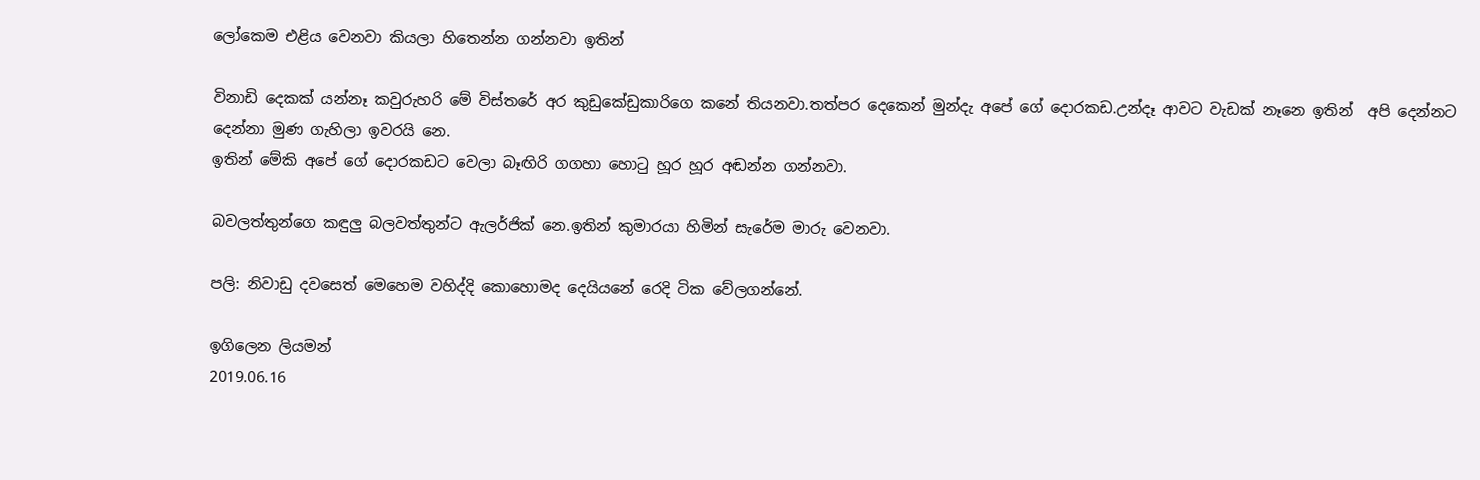ලෝකෙම එළිය වෙනවා කියලා හිතෙන්න ගන්නවා ඉතින්

විනාඩි දෙකක් යන්නෑ කවුරුහරි මේ විස්තරේ අර කුඩුකේඩුකාරිගෙ කනේ තියනවා.තත්පර දෙකෙන් මුන්දැ අපේ ගේ දොරකඩ.උන්දෑ ආවට වැඩක් නෑනෙ ඉතින්  අපි දෙන්නට දෙන්නා මුණ ගැහිලා ඉවරයි නෙ.
ඉතින් මේකි අපේ ගේ දොරකඩට වෙලා බෑඟිරි ගගහා හොටු හූර හූර අඬන්න ගන්නවා.

බවලත්තුන්ගෙ කඳුලු බලවත්තුන්ට ඇලර්ජික් නෙ.ඉතින් කුමාරයා හිමින් සැරේම මාරු වෙනවා.

පලි: නිවාඩු දවසෙත් මෙහෙම වහිද්දි කොහොමද දෙයියනේ රෙදි ටික වේලගන්නේ.

ඉගිලෙන ලියමන්
2019.06.16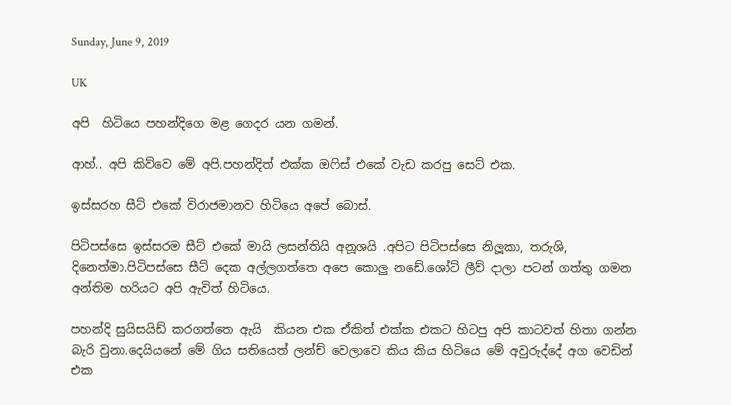Sunday, June 9, 2019

UK

අපි  හිටියෙ පහන්දිගෙ මළ ගෙදර යන ගමන්.

ආහ්.. අපි කිව්වෙ මේ අපි.පහන්දිත් එක්ක ඔෆිස් එකේ වැඩ කරපු සෙට් එක.

ඉස්සරහ සීට් එකේ විරාජමානව හිටියෙ අපේ බොස්.

පිටිපස්සෙ ඉස්සරම සීට් එකේ මායි ලසන්තියි අනූශයි .අපිට පිටිපස්සෙ නිලූකා, තරුශි, දිනෙත්මා.පිටිපස්සෙ සීට් දෙක අල්ලගත්තෙ අපෙ කොලු නඩේ.ශෝට් ලීව් දාලා පටන් ගත්තු ගමන අන්තිම හරියට අපි ඇවිත් හිටියෙ.

පහන්දි සුයිසයිඩ් කරගත්තෙ ඇයි  කියන එක ඒකිත් එක්ක එකට හිටපු අපි කාටවත් හිතා ගන්න බැරි වුනා.දෙයියනේ මේ ගිය සතියෙත් ලන්ච් වෙලාවෙ කිය කිය හිටියෙ මේ අවුරුද්දේ අග වෙඩින් එක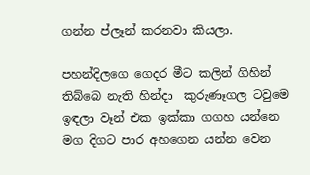ගන්න ප්ලෑන් කරනවා කියලා.

පහන්දිලගෙ ගෙදර මීට කලින් ගිහින් තිබ්බෙ නැති හින්දා  කුරුණෑගල ටවුමෙ ඉඳලා වෑන් එක ඉක්කා ගගහ යන්නෙ මග දිගට පාර අහගෙන යන්න වෙන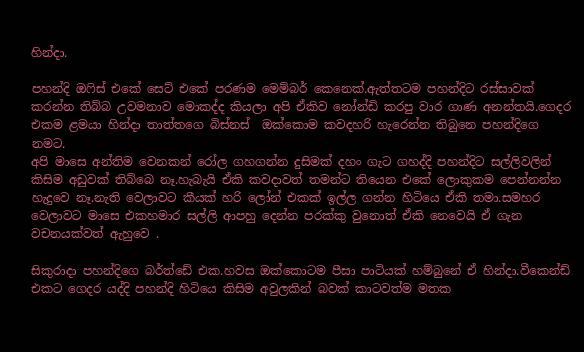හින්දා.

පහන්දි ඔෆිස් එකේ සෙට් එකේ පරණම මෙම්බර් කෙනෙක්.ඇත්‍තටම පහන්දිට රස්සාවක් කරන්න තිබ්බ උවමනාව මොකද්ද කියලා අපි ඒකිව නෝන්ඩි කරපු වාර ගාණ අනන්තයි.ගෙදර එකම ළමයා හින්දා තාත්තගෙ බිස්නස්  ඔක්කොම කවදහරි හැරෙන්න තිබුනෙ පහන්දිගෙ නමට.
අපි මාසෙ අන්තිම වෙනකන් රෝල ගහගන්න දුසිමක් දහං ගැට ගහද්දි පහන්දිට සල්ලිවලින් කිසිම අඩුවක් තිබ්බෙ නෑ.හැබැයි ඒකි කවදාවත් තමන්ට තියෙන එකේ ලොකුකම පෙන්නන්න හැදුවෙ නෑ.නැති වෙලාවට කීයක් හරි ලෝන් එකක් ඉල්ල ගන්න හිටියෙ ඒකි තමා.සමහර වෙලාවට මාසෙ එකහමාර සල්ලි ආපහු දෙන්න පරක්කු වුනොත් ඒකි නෙවෙයි ඒ ගැන වචනයක්වත් ඇහුවෙ .

සිකුරාදා පහන්දිගෙ බර්ත්ඩේ එක.හවස ඔක්කොටම පීසා පාටියක් හම්බුනේ ඒ හින්දා.වීකෙන්ඩ් එකට ගෙදර යද්දි පහන්දි හිටියෙ කිසිම අවුලකින් බවක් කාටවත්ම මතක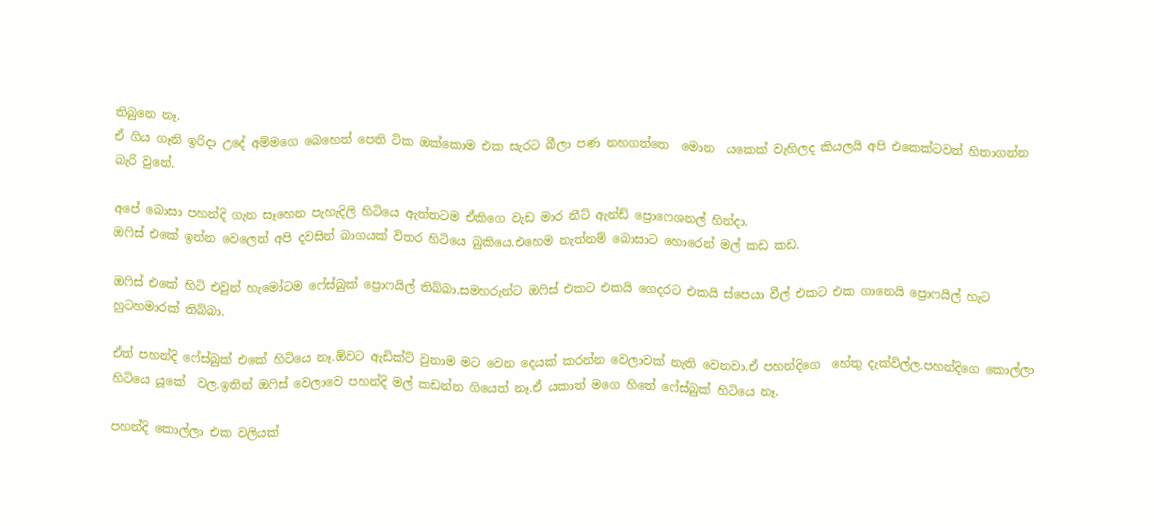තිබුනෙ නෑ.
ඒ ගිය ගෑනි ඉරිදා උදේ අම්මගෙ බෙහෙත් පෙති ටික ඔක්කොම එක සැරට බීලා පණ නහගත්තෙ  මොන  යකෙක් වැහිලද කියලයි අපි එකෙක්ටවත් හිතාගන්න බැරි වුනේ.

අපේ බොසා පහන්දි ගැන සෑහෙන පැහැදිලි හිටියෙ ඇත්තටම ඒකිගෙ වැඩ මාර නීට් ඇන්ඩ් ප්‍රොෆෙශනල් හින්දා.
ඔෆිස් එකේ ඉන්න වෙලෙත් අපි දවසින් බාගයක් විතර හිටියෙ බුකියෙ.එහෙම නැත්නම් බොසාට හොරෙන් මල් කඩ කඩ.

ඔෆිස් එකේ හිටි එවුන් හැමෝටම ෆේස්බුක් ප්‍රොෆයිල් තිබ්බා.සමහරුන්ට ඔෆිස් එකට එකයි ගෙදරට එකයි ස්පෙයා වීල් එකට එක ගානෙයි ප්‍රොෆයිල් හැට හුටහමාරක් තිබ්බා.

ඒත් පහන්දි ෆේස්බුක් එකේ හිටියෙ නෑ.ඕවට ඇඩික්ට් වුනාම මට වෙන දෙයක් කරන්න වෙලාවක් නැති වෙනවා.ඒ පහන්දිගෙ  හේතු දැක්විල්ල.පහන්දිගෙ කොල්ලා හිටියෙ යූකේ  වල.ඉතින් ඔෆිස් වෙලාවෙ පහන්දි මල් කඩන්න ගියෙත් නෑ.ඒ යකාත් මගෙ හිතේ ෆේස්බුක් හිටියෙ නෑ.

පහන්දි කොල්ලා එක වලියක්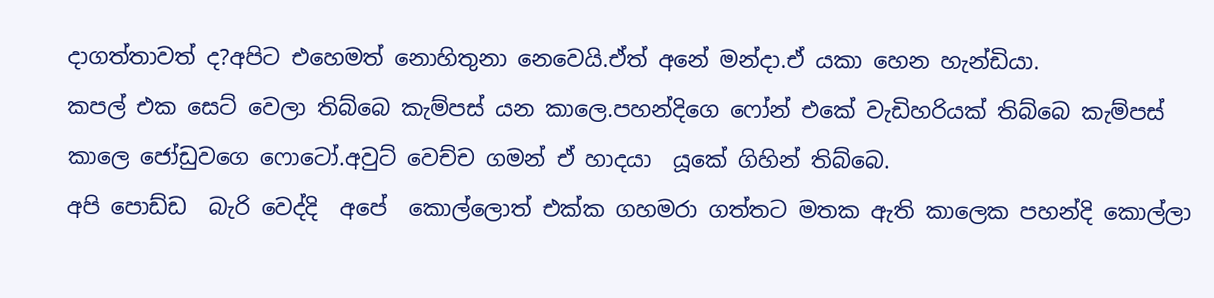දාගත්තාවත් ද?අපිට එහෙමත් නොහිතුනා නෙවෙයි.ඒත් අනේ මන්දා.ඒ යකා හෙන හැන්ඩියා.
කපල් එක සෙට් වෙලා තිබ්බෙ කැම්පස් යන කාලෙ.පහන්දිගෙ ෆෝන් එකේ වැඩිහරියක් තිබ්බෙ කැම්පස් කාලෙ ජෝඩුවගෙ ෆොටෝ.අවුට් වෙච්ච ගමන් ඒ හාදයා  යූකේ ගිහින් තිබ්බෙ.
අපි පොඩ්ඩ  බැරි වෙද්දි  අපේ  කොල්ලොත් එක්ක ගහමරා ගත්තට මතක ඇති කාලෙක පහන්දි කොල්ලා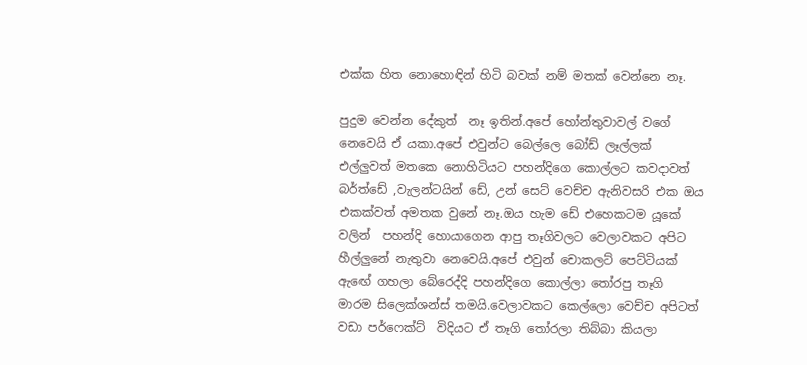එක්ක හිත නොහොඳින් හිටි බවක් නම් මතක් වෙන්නෙ නෑ.

පුදුම වෙන්න දේකුත්  නෑ ඉතින්.අපේ හෝන්තුවාවල් වගේ නෙවෙයි ඒ යකා.අපේ එවුන්ට බෙල්ලෙ බෝඩ් ලෑල්ලක් එල්ලුවත් මතකෙ නොහිටියට පහන්දිගෙ කොල්ලට කවදාවත් බර්ත්ඩේ ,වැලන්ටයින් ඩේ, උන් සෙට් වෙච්ච ඇනිවසරි එක ඔය එකක්වත් අමතක වුනේ නෑ.ඔය හැම ඩේ එහෙකටම යූකේ වලින්  පහන්දි හොයාගෙන ආපු තෑගිවලට වෙලාවකට අපිට හීල්ලුනේ නැතුවා නෙවෙයි.අපේ එවුන් චොකලට් පෙට්ටියක් ඇඟේ ගහලා බේරෙද්දි පහන්දිගෙ කොල්ලා තෝරපු තෑගි  මාරම සිලෙක්ශන්ස් තමයි.වෙලාවකට කෙල්ලො වෙච්ච අපිටත් වඩා පර්ෆෙක්ට්  විදියට ඒ තෑගි තෝරලා තිබ්බා කියලා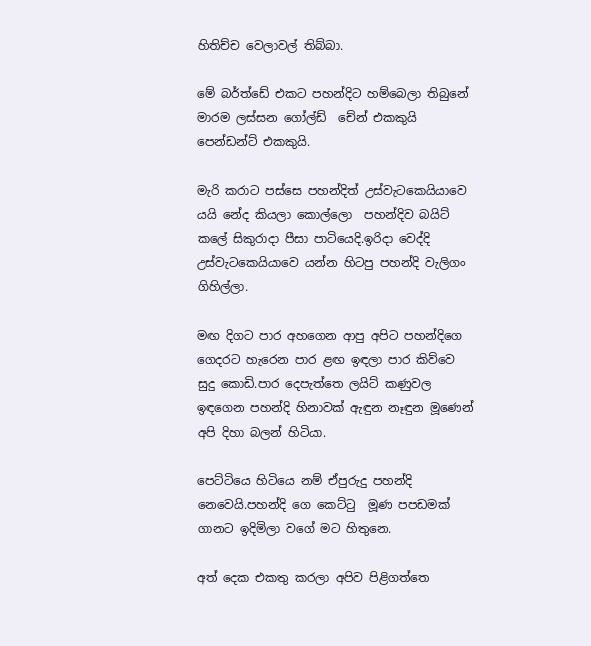හිතිච්ච වෙලාවල් තිබ්බා.

මේ බර්ත්ඩේ එකට පහන්දිට හම්බෙලා තිබුනේ මාරම ලස්සන ගෝල්ඩ්  චේන් එකකුයි පෙන්ඩන්ට් එකකුයි.

මැරි කරාට පස්සෙ පහන්දිත් උස්වැටකෙයියාවෙ යයි නේද කියලා කොල්ලො  පහන්දිව බයිට් කලේ සිකුරාදා පීසා පාටියෙදි.ඉරිදා වෙද්දි උස්වැටකෙයියාවෙ යන්න හිටපු පහන්දි වැලිගං ගිහිල්ලා.

මඟ දිගට පාර අහගෙන ආපු අපිට පහන්දිගෙ ගෙදරට හැරෙන පාර ළඟ ඉඳලා පාර කිව්වෙ  සුදු කොඩි.පාර දෙපැත්තෙ ලයිට් කණුවල ඉඳගෙන පහන්දි හිනාවක් ඇඳුන නෑඳුන මූණෙන් අපි දිහා බලන් හිටියා.

පෙට්ටියෙ හිටියෙ නම් ඒපුරුදු පහන්දි නෙවෙයි.පහන්දි ගෙ කෙට්ටු  මූණ පපඩමක් ගානට ඉදිමිලා වගේ මට හිතුනෙ.

අත් දෙක එකතු කරලා අපිව පිළිගත්තෙ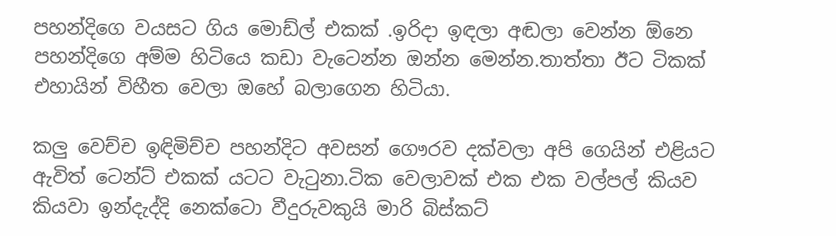පහන්දිගෙ වයසට ගිය මොඩ්ල් එකක් .ඉරිදා ඉඳලා අඬලා වෙන්න ඕනෙ පහන්දිගෙ අම්ම හිටියෙ කඩා වැටෙන්න ඔන්න මෙන්න.තාත්තා ඊට ටිකක් එහායින් විහීත වෙලා ඔහේ බලාගෙන හිටියා.

කලු වෙච්ච ඉඳිමිච්ච පහන්දිට අවසන් ගෞරව දක්වලා අපි ගෙයින් එළියට ඇවිත් ටෙන්ට් එකක් යටට වැටුනා.ටික වෙලාවක් එක එක වල්පල් කියව කියවා ඉන්දැද්දි නෙක්ටො වීදුරුවකුයි මාරි බිස්කට්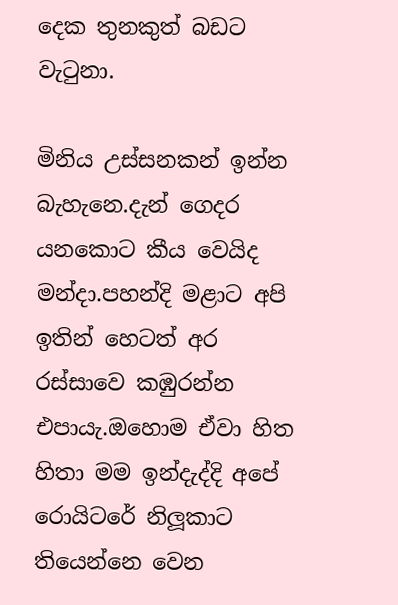දෙක තුනකුත් බඩට වැටුනා.

මිනිය උස්සනකන් ඉන්න බැහැනෙ.දැන් ගෙදර යනකොට කීය වෙයිද මන්දා.පහන්දි මළාට අපි ඉතින් හෙටත් අර  රස්සාවෙ කඹුරන්න එපායැ.ඔහොම ඒවා හිත හිතා මම ඉන්දැද්දි අපේ රොයිටරේ නිලූකාට තියෙන්නෙ වෙන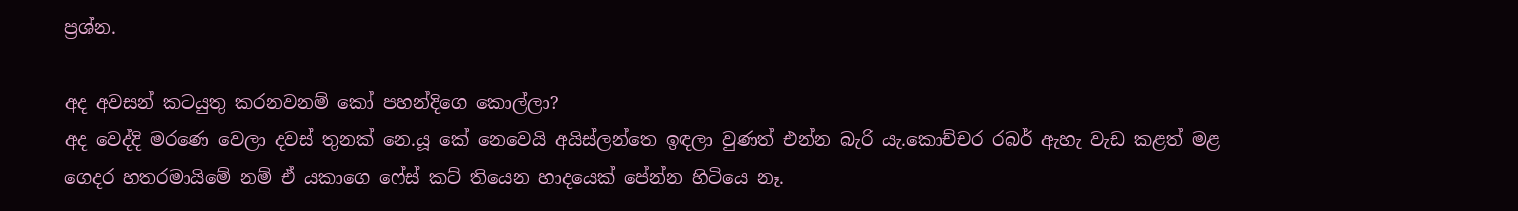ප්‍රශ්න.

අද අවසන් කටයුතු කරනවනම් කෝ පහන්දිගෙ කොල්ලා?
අද වෙද්දි මරණෙ වෙලා දවස් තුනක් නෙ.යූ කේ නෙවෙයි අයිස්ලන්තෙ ඉඳලා වුණත් එන්න බැරි යැ.කොච්චර රබර් ඇහැ වැඩ කළත් මළ ගෙදර හතරමායිමේ නම් ඒ යකාගෙ ෆේස් කට් තියෙන හාදයෙක් පේන්න හිටියෙ නෑ.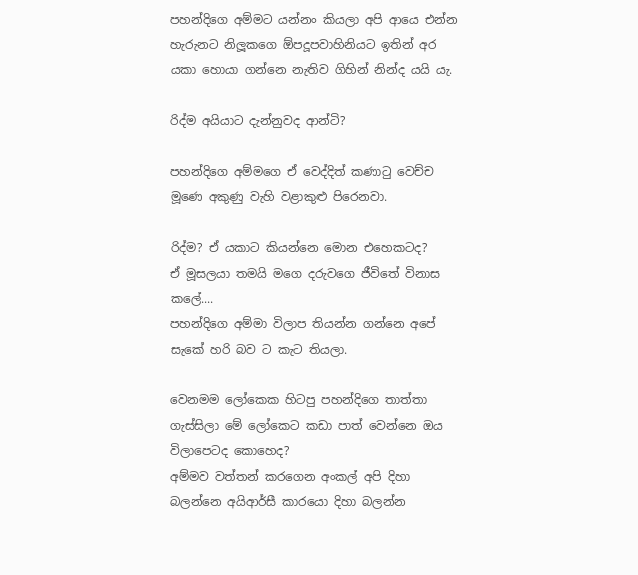පහන්දිගෙ අම්මට යන්නං කියලා අපි ආයෙ එන්න හැරුනට නිලූකගෙ ඕපදූපවාහිනියට ඉතින් අර යකා හොයා ගන්නෙ නැතිව ගිහින් නින්ද යයි යැ.

රිද්ම අයියාට දැන්නුවද ආන්ටි?

පහන්දිගෙ අම්මගෙ ඒ වෙද්දිත් කණාටු වෙච්ච මූණෙ අකුණු වැහි වළාකුළු පිරෙනවා.

රිද්ම? ඒ යකාට කියන්නෙ මොන එහෙකටද?
ඒ මූසලයා තමයි මගෙ දරුවගෙ ජීවිතේ විනාස කලේ....
පහන්දිගෙ අම්මා විලාප තියන්න ගන්නෙ අපේ සැකේ හරි බව ට කැට තියලා.

වෙනමම ලෝකෙක හිටපු පහන්දිගෙ තාත්තා ගැස්සිලා මේ ලෝකෙට කඩා පාත් වෙන්නෙ ඔය විලාපෙටද කොහෙද?
අම්මව වත්තන් කරගෙන අංකල් අපි දිහා බලන්නෙ අයිආර්සී කාරයො දිහා බලන්න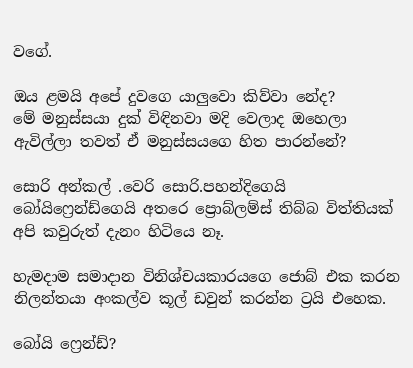වගේ.

ඔය ළමයි අපේ දුවගෙ යාලුවො කිව්වා නේද?
මේ මනුස්සයා දුක් විඳිනවා මදි වෙලාද ඔහෙලා ඇවිල්ලා තවත් ඒ මනුස්සයගෙ හිත පාරන්නේ?

සොරි අන්කල් .වෙරි සොරි.පහන්දිගෙයි  බෝයිෆ්‍රෙන්ඩ්ගෙයි අතරෙ ප්‍රොබ්ලම්ස් තිබ්බ විත්තියක් අපි කවුරුත් දැනං හිටියෙ නෑ.

හැමදාම සමාදාන විනිශ්චයකාරයගෙ ජොබ් එක කරන නිලන්තයා අංකල්ව කූල් ඩවුන් කරන්න ට්‍රයි එහෙක.

බෝයි ෆ්‍රෙන්ඩ්?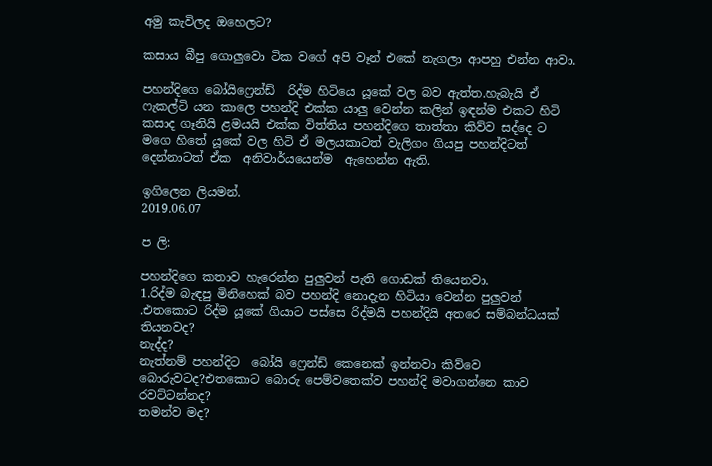අමු කැවිලද ඔහෙලට?

කසාය බීපු ගොලුවො ටික වගේ අපි වෑන් එකේ නැගලා ආපහු එන්න ආවා.

පහන්දිගෙ බෝයිෆ්‍රෙන්ඩ්  රිද්ම හිටියෙ යූකේ වල බව ඇත්ත.හැබැයි ඒ ෆැකල්ටි යන කාලෙ පහන්දි එක්ක යාලු වෙන්න කලින් ඉඳන්ම එකට හිටි කසාද ගෑනියි ළමයයි එක්ක විත්තිය පහන්දිගෙ තාත්තා කිව්ව සද්දෙ ට මගෙ හිතේ යූකේ වල හිටි ඒ මලයකාටත් වැලිගං ගියපු පහන්දිටත් දෙන්නාටත් ඒක  අනිවාර්යයෙන්ම  ඇහෙන්න ඇති.

ඉගිලෙන ලියමන්.
2019.06.07

ප ලි:

පහන්දිගෙ කතාව හැරෙන්න පුලුවන් පැති ගොඩක් තියෙනවා.
1.රිද්ම බැඳපු මිනිහෙක් බව පහන්දි නොදැන හිටියා වෙන්න පුලුවන් .එතකොට රිද්ම යූකේ ගියාට පස්සෙ රිද්මයි පහන්දියි අතරෙ සම්බන්ධයක් තියනවද?
නැද්ද?
නැත්නම් පහන්දිට  බෝයි ෆ්‍රෙන්ඩ් කෙනෙක් ඉන්නවා කිව්වෙ බොරුවටද?එතකොට බොරු පෙම්වතෙක්ව පහන්දි මවාගන්නෙ කාව රවට්ටන්නද?
තමන්ව මද?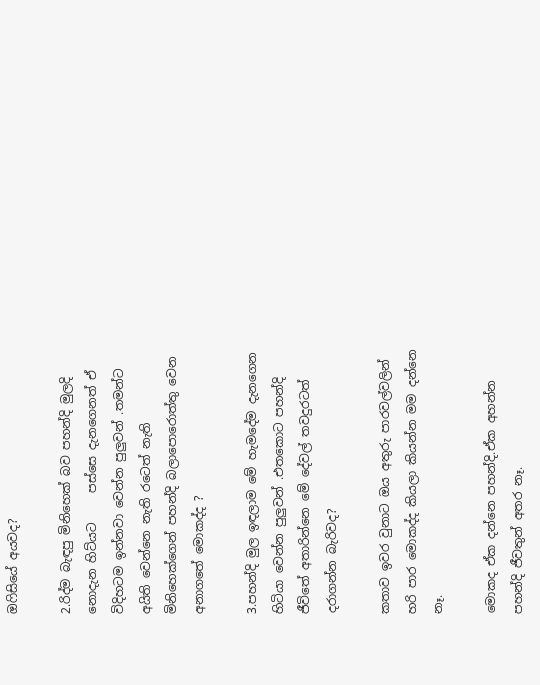ඔෆිසියේ අයවද?

2.රිද්ම බැඳපු මිනිහෙක් බව පහන්දි මුලදි නොදැන හිට්යට     පස්සෙ දැනගෙනත් ඒ විදිහටම ඉන්නවා වෙන්න පුලුවන් .තමන්ට අයිති වෙන්නෙ නැති රටෙත් නැති මිනිහෙක්ගෙන් පහන්දි බලාපොරොත්තු වෙන අනාගතේ මොකද්ද ?

3.පහන්දි මුල ඉඳලාම මේ හැමදේම දැනගෙන හිටියා වෙන්න පුලුවන් .එතකොට පහන්දි ජීවිතේ අතාරින්නෙ මේ දේවල් තවදුරටත් දරාගන්න බැරිවද?

කතාව ඉවර වුනාට ඔය අතුරු පාරවල්වලින් හරි පාර මොකද්ද කියලා කියන්න මම දන්නෙ නෑ.

මොකද ඒක දන්නෙ පහන්දි.ඒක අහන්න පහන්දි ජීවතුන් අතර නෑ.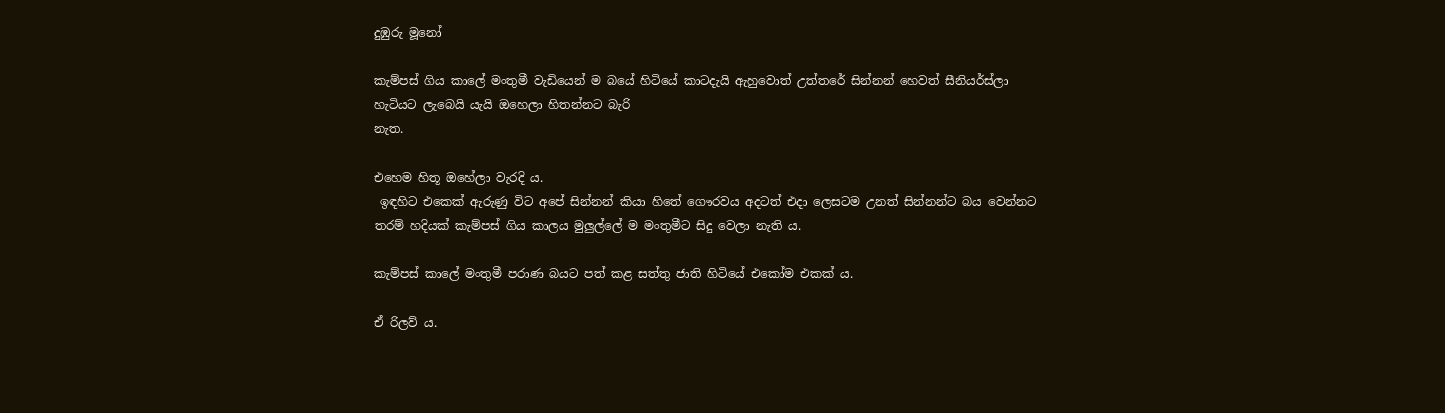දුඹුරු මූනෝ

කැම්පස් ගිය කාලේ මංතුමී වැඩියෙන් ම බයේ හිටියේ කාටදැයි ඇහුවොත් උත්තරේ සින්නන් හෙවත් සීනියර්ස්ලා හැටියට ලැබෙයි යැයි ඔහෙලා හිතන්නට බැරි
නැත.

එහෙම හිතූ ඔහේලා වැරදි ය.
 ඉඳහිට එකෙක් ඇරුණු විට අපේ සින්නන් කියා හිතේ ගෞරවය අදටත් එදා ලෙසටම උනත් සින්නන්ට බය වෙන්නට තරම් හදියක් කැම්පස් ගිය කාලය මුලුල්ලේ ම මංතුමීට සිදු වෙලා නැති ය.

කැම්පස් කාලේ මංතුමී පරාණ බයට පත් කළ සත්තු ජාති හිටියේ එකෝම එකක් ය.

ඒ රිලව් ය.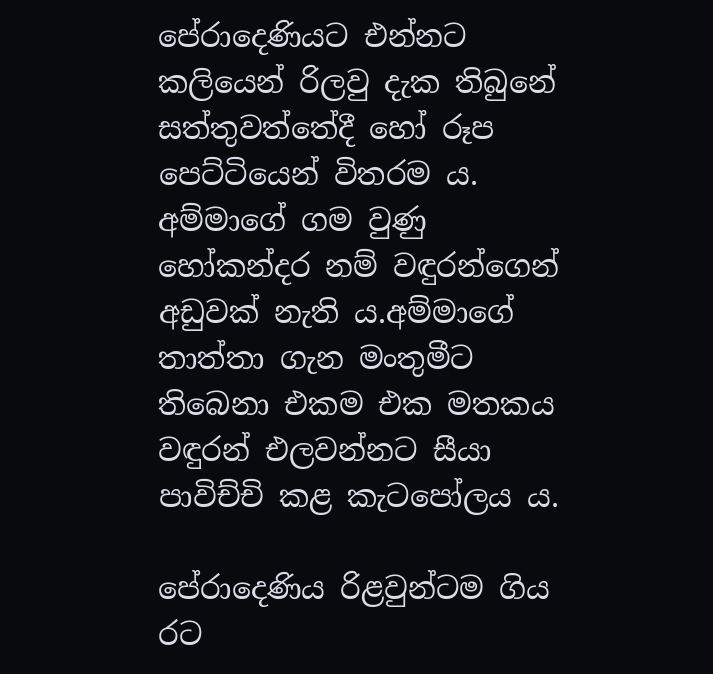පේරාදෙණියට එන්නට කලියෙන් රිලවු දැක තිබුනේ සත්තුවත්තේදී හෝ රූප පෙට්ටියෙන් විතරම ය.
අම්මාගේ ගම වුණු හෝකන්දර නම් වඳුරන්ගෙන් අඩුවක් නැති ය.අම්මාගේ තාත්තා ගැන මංතුමීට තිබෙනා එකම එක මතකය වඳුරන් එලවන්නට සීයා පාවිච්චි කළ කැටපෝලය ය.

පේරාදෙණිය රිළවුන්ටම ගිය  රට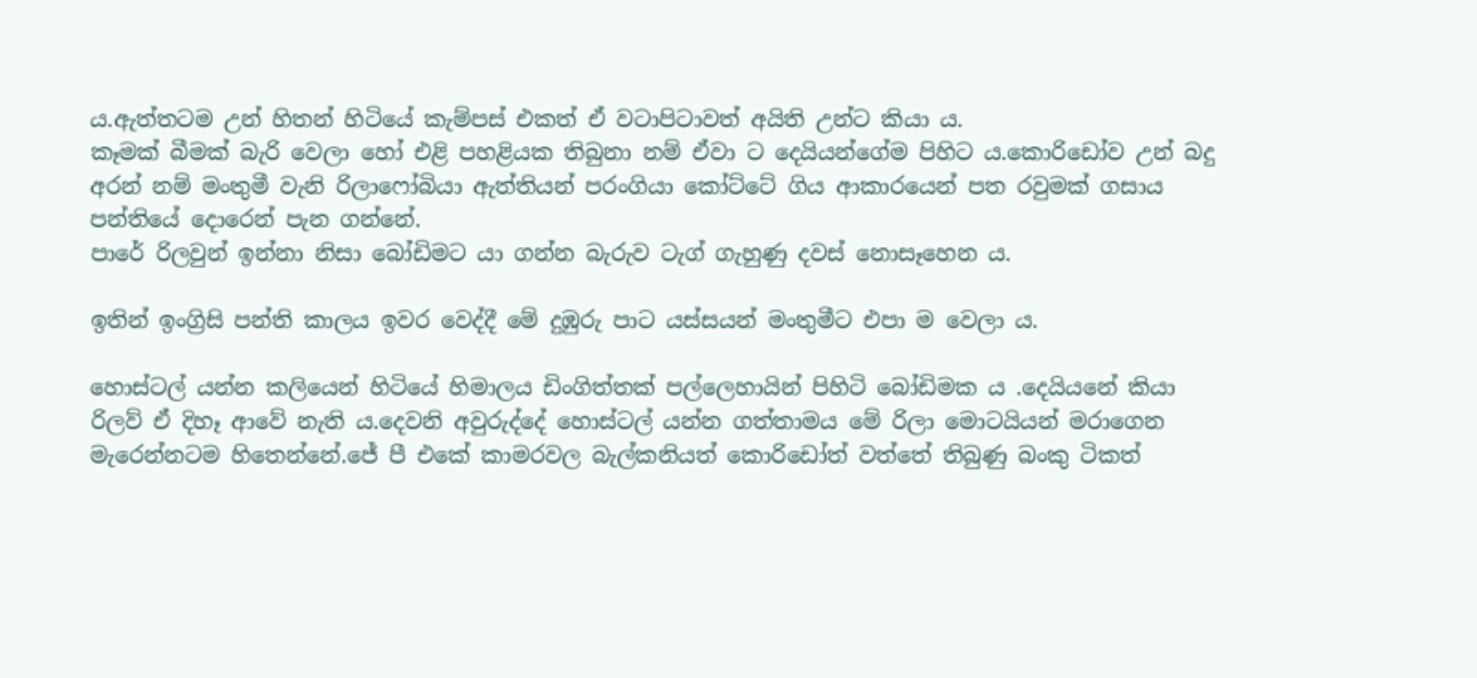ය.ඇත්තටම උන් හිතන් හිටියේ කැම්පස් එකත් ඒ වටාපිටාවත් අයිති උන්ට කියා ය.
කෑමක් බීමක් බැරි වෙලා හෝ එළි පහළියක තිබුනා නම් ඒවා ට දෙයියන්ගේම පිහිට ය.කොරිඩෝව උන් බදු අරන් නම් මංතුමී වැනි රිලාෆෝබියා ඇත්තියන් පරංගියා කෝට්ටේ ගිය ආකාරයෙන් පත රවුමක් ගසාය පන්තියේ දොරෙන් පැන ගන්නේ.
පාරේ රිලවුන් ඉන්නා නිසා බෝඩිමට යා ගන්න බැරුව ටැග් ගැහුණු දවස් නොසෑහෙන ය.

ඉතින් ඉංග්‍රිසි පන්ති කාලය ඉවර වෙද්දී මේ දුඹුරු පාට යස්සයන් මංතුමීට එපා ම වෙලා ය.

හොස්ටල් යන්න කලියෙන් හිටියේ හිමාලය ඩිංගිත්තක් පල්ලෙහායින් පිහිටි බෝඩිමක ය .දෙයියනේ කියා රිලව් ඒ දිහෑ ආවේ නැති ය.දෙවනි අවුරුද්දේ හොස්ටල් යන්න ගත්තාමය මේ රිලා මොටයියන් මරාගෙන මැරෙන්නටම හිතෙන්නේ.ජේ පී එකේ කාමරවල බැල්කනියත් කොරිඩෝත් වත්තේ තිබුණු බංකු ටිකත්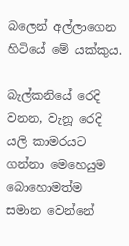බලෙන් අල්ලාගෙන හිටියේ මේ යක්කුය.

බැල්කනියේ රෙදි වනන, වැනූ රෙදි යලි කාමරයට ගන්නා මෙහෙයුම බොහොමත්ම සමාන වෙන්නේ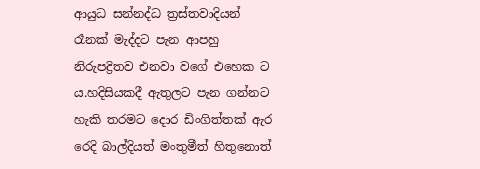ආයුධ සන්නද්ධ ත්‍රස්තවාදියන් රෑනක් මැද්දට පැන ආපහු නිරුපද්‍රිතව එනවා වගේ එහෙක ට ය.හදිසියකදී ඇතුලට පැන ගන්නට හැකි තරමට දොර ඩිංගිත්තක් ඇර රෙදි බාල්දියත් මංතුමීත් හිතුනොත්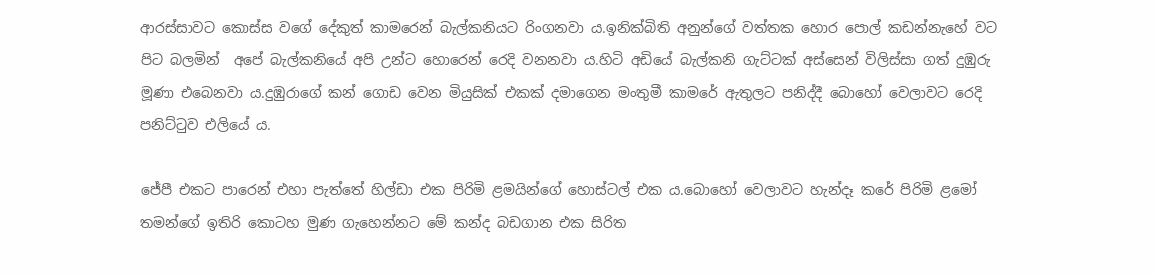ආරස්සාවට කොස්ස වගේ දේකුත් කාමරෙන් බැල්කනියට රිංගනවා ය.ඉනික්බිති අනුන්ගේ වත්තක හොර පොල් කඩන්නැහේ වට පිට බලමින්  අපේ බැල්කනියේ අපි උන්ට හොරෙන් රෙදි වනනවා ය.හිටි අඩියේ බැල්කනි ගැට්ටක් අස්සෙන් විලිස්සා ගත් දුඹුරු මූණා එබෙනවා ය.දුඹුරාගේ කන් ගොඩ වෙන මියුසික් එකක් දමාගෙන මංතුමී කාමරේ ඇතුලට පනිද්දී බොහෝ වෙලාවට රෙදි පනිට්ටුව එලියේ ය.

ජේපී එකට පාරෙන් එහා පැත්තේ හිල්ඩා එක පිරිමි ළමයින්ගේ හොස්ටල් එක ය.බොහෝ වෙලාවට හැන්දෑ කරේ පිරිමි ළමෝ තමන්ගේ ඉතිරි කොටහ මුණ ගැහෙන්නට මේ කන්ද බඩගාන එක සිරිත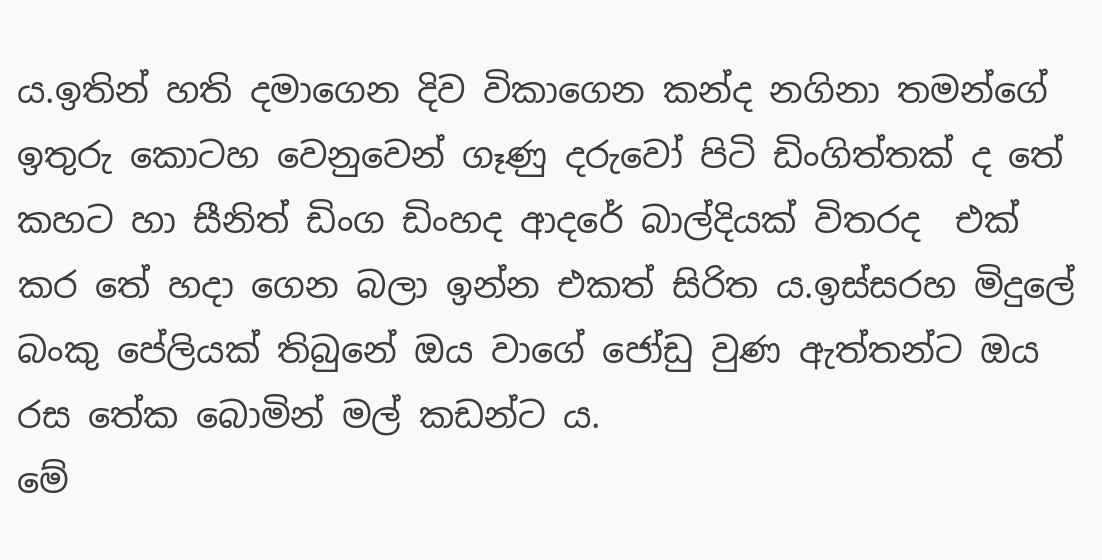ය.ඉතින් හති දමාගෙන දිව විකාගෙන කන්ද නගිනා තමන්ගේ ඉතුරු කොටහ වෙනුවෙන් ගෑණු දරුවෝ පිටි ඩිංගිත්තක් ද තේ කහට හා සීනිත් ඩිංග ඩිංහද ආදරේ බාල්දියක් විතරද  එක් කර තේ හදා ගෙන බලා ඉන්න එකත් සිරිත ය.ඉස්සරහ මිදුලේ බංකු පේලියක් තිබුනේ ඔය වාගේ ජෝඩු වුණ ඇත්තන්ට ඔය රස තේක බොමින් මල් කඩන්ට ය.
මේ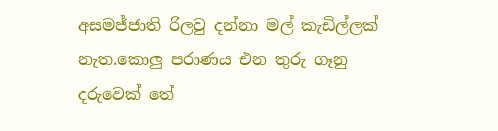අසමජ්ජාති රිලවු දන්නා මල් කැඩිල්ලක් නැත.කොලු පරාණය එන තුරු ගෑනු දරුවෙක් තේ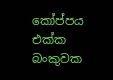කෝප්පය එක්ක බංකුවක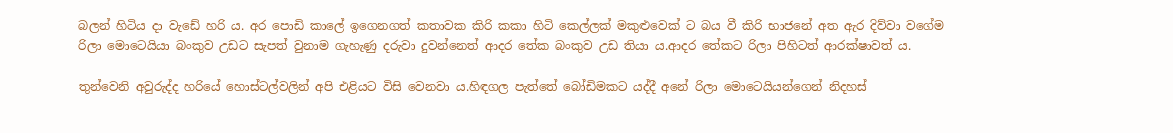බලන් හිටිය දා වැඩේ හරි ය. අර පොඩි කාලේ ඉගෙනගත් කතාවක කිරි කකා හිටි කෙල්ලක් මකුළුවෙක් ට බය වී කිරි භාජනේ අත ඇර දිව්වා වගේම රිලා මොටෙයියා බංකුව උඩට සැපත් වුනාම ගැහැණු දරුවා දුවන්නෙත් ආදර තේක බංකුව උඩ තියා ය.ආදර තේකට රිලා පිහිටත් ආරක්ෂාවත් ය.

තුන්වෙනි අවුරුද්ද හරියේ හොස්ටල්වලින් අපි එළියට විසි වෙනවා ය.හිඳගල පැත්තේ බෝඩිමකට යද්දී අනේ රිලා මොටෙයියන්ගෙන් නිදහස්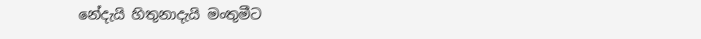නේදැයි හිතුනාදැයි මංතුමීට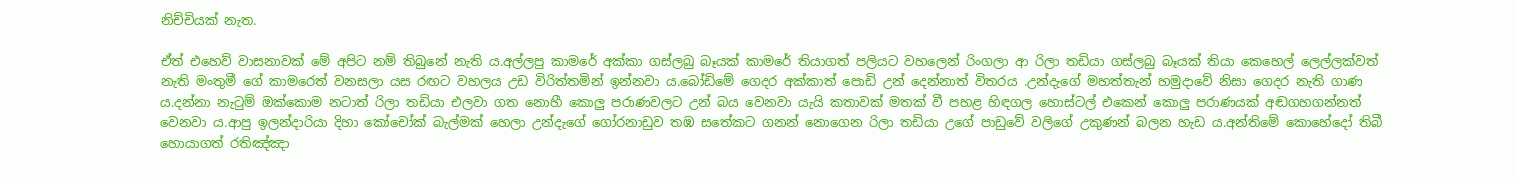නිච්චියක් නැත.

ඒත් එහෙව් වාසනාවක් මේ අපිට නම් තිබුනේ නැති ය.අල්ලපු කාමරේ අක්කා ගස්ලබු බෑයක් කාමරේ තියාගත් පලියට වහලෙන් රිංගලා ආ රිලා තඩියා ගස්ලබු බෑයක් තියා කෙහෙල් ලෙල්ලක්වත් නැති මංතුමී ගේ කාමරෙත් වනසලා යස රඟට වහලය උඩ විරිත්තමින් ඉන්නවා ය.බෝඩිමේ ගෙදර අක්කාත් පොඩි උන් දෙන්නාත් විතරය .උන්දැගේ මහත්තැන් හමුදාවේ නිසා ගෙදර නැති ගාණ ය.දන්නා නැටුම් ඔක්කොම නටාත් රිලා තඩියා එලවා ගත නොහී කොලු පරාණවලට උන් බය වෙනවා යැයි කතාවක් මතක් වී පහළ හිඳගල හොස්ටල් එකෙන් කොලු පරාණයක් අඬගහගන්නත්  වෙනවා ය.ආපු ඉලන්දාරියා දිහා කෝචෝක් බැල්මක් හෙලා උන්දැගේ ගෝරනාඩුව තඹ සතේකට ගනන් නොගෙන රිලා තඩියා උගේ පාඩුවේ වලිගේ උකුණන් බලන හැඩ ය.අන්තිමේ කොහේදෝ තිබී හොයාගත් රතිඤ්ඤා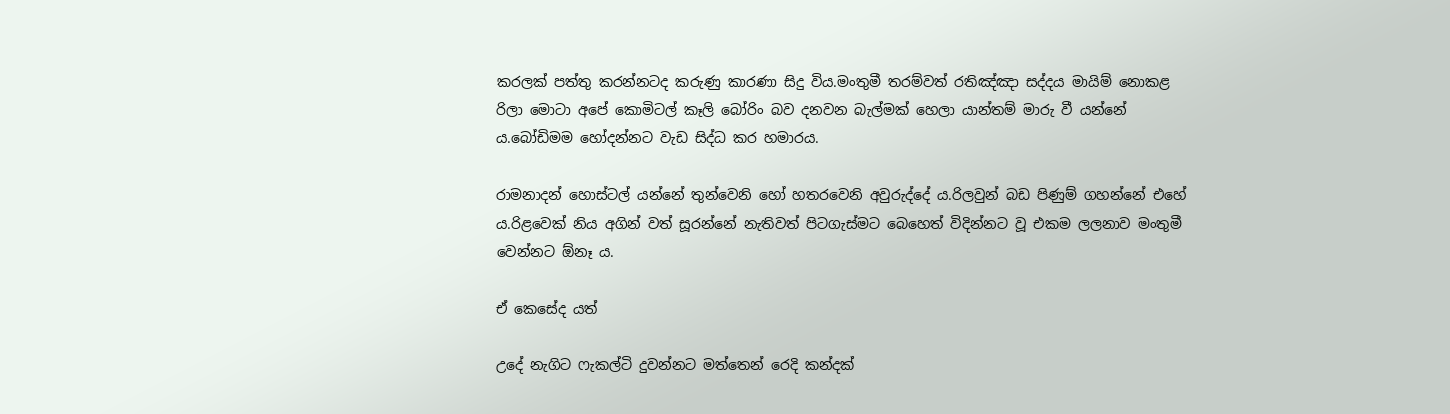කරලක් පත්තු කරන්නටද කරුණු කාරණා සිදු විය.මංතුමී තරම්වත් රතිඤ්ඤා සද්දය මායිම් නොකළ රිලා මොටා අපේ කොමිටල් කෑලි බෝරිං බව දනවන බැල්මක් හෙලා යාන්තම් මාරු වී යන්නේ ය.බෝඩිමම හෝදන්නට වැඩ සිද්ධ කර හමාරය.

රාමනාදන් හොස්ටල් යන්නේ තුන්වෙනි හෝ හතරවෙනි අවුරුද්දේ ය.රිලවුන් බඩ පිණුම් ගහන්නේ එහේ ය.රිළවෙක් නිය අගින් වත් සූරන්නේ නැතිවත් පිටගැස්මට බෙහෙත් විදින්නට වූ එකම ලලනාව මංතුමී වෙන්නට ඕනෑ ය.

ඒ කෙසේද යත්

උදේ නැගිට ෆැකල්ටි දුවන්නට මත්තෙන් රෙදි කන්දක්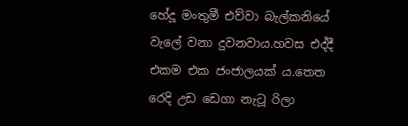හේදූ මංතුමී එව්වා බැල්කනියේ වැලේ වනා දුවනවාය.හවස එද්දී එකම එක ජංජාලයක් ය.තෙත රෙදි උඩ ඩෙගා නැටූ රිලා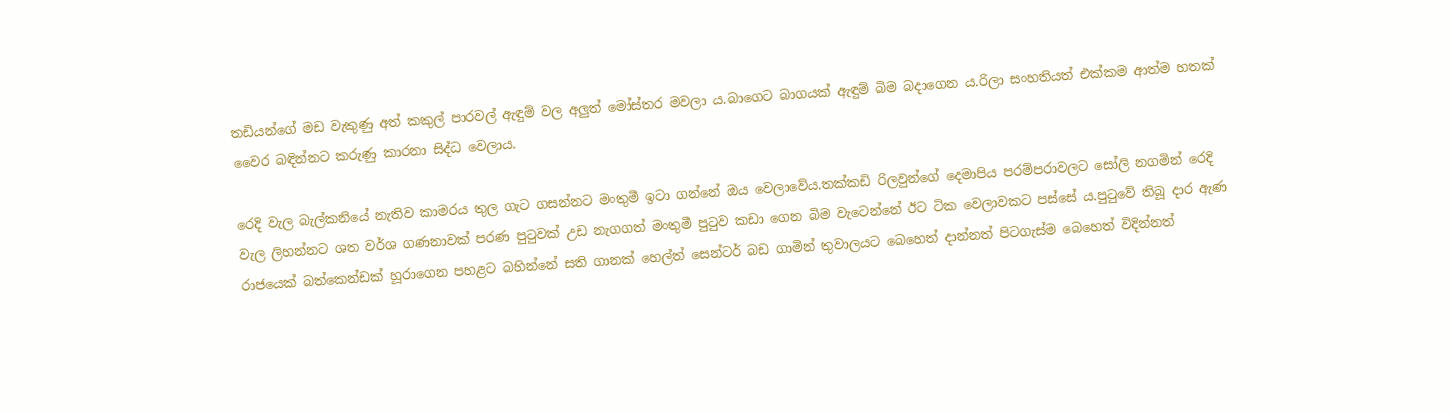තඩියන්ගේ මඩ වැකුණු අත් කකුල් පාරවල් ඇඳුම් වල අලුත් මෝස්තර මවලා ය.බාගෙට බාගයක් ඇඳුම් බිම බදාගෙන ය.රිලා සංහතියත් එක්කම ආත්ම හතක් වෛර බඳින්නට කරුණු කාරනා සිද්ධ වෙලාය.

රෙදි වැල බැල්කනියේ නැතිව කාමරය තුල ගැට ගසන්නට මංතුමී ඉටා ගන්නේ ඔය වෙලාවේය.තක්කඩි රිලවුන්ගේ දෙමාපිය පරම්පරාවලට සෝලි නගමින් රෙදි වැල ලිහන්නට ශත වර්ශ ගණනාවක් පරණ පුටුවක් උඩ නැගගත් මංතුමී පුටුව කඩා ගෙන බිම වැටෙන්නේ ඊට ටික වෙලාවකට පස්සේ ය.පුටුවේ තිබූ දාර ඇණ රාජයෙක් බත්කෙන්ඩක් හූරාගෙන පහළට බහින්නේ සති ගානක් හෙල්ත් සෙන්ටර් බඩ ගාමින් තුවාලයට බෙහෙත් දාන්නත් පිටගැස්ම බෙහෙත් විදින්නත්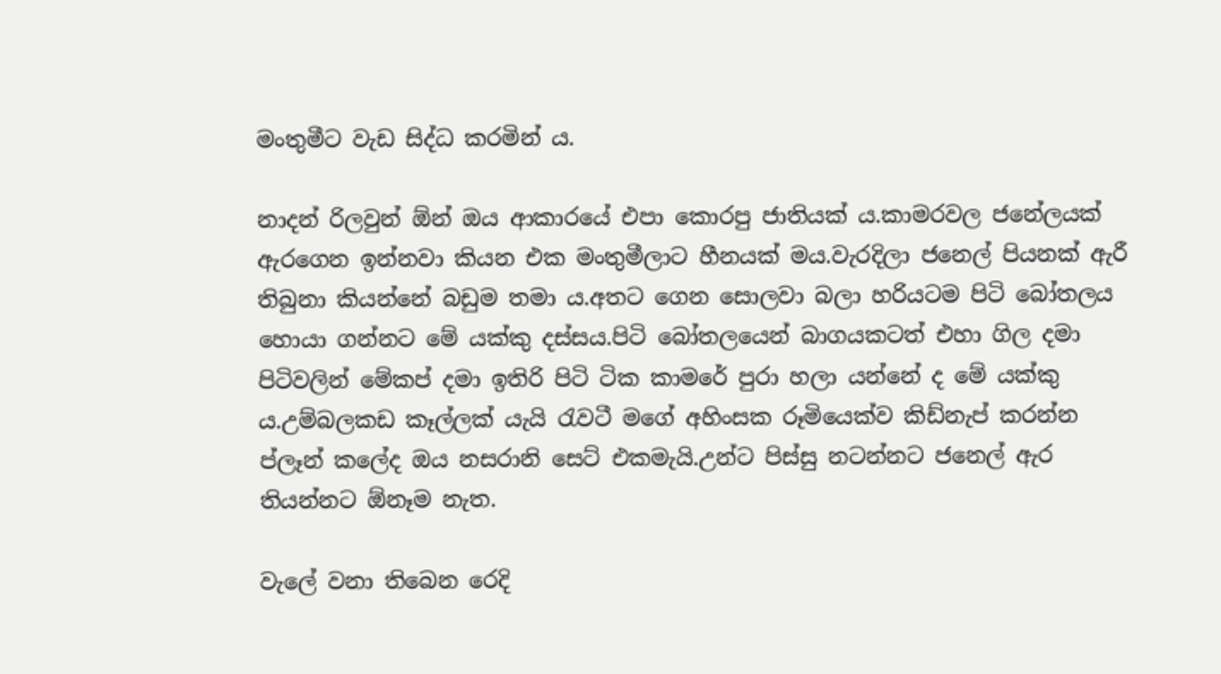මංතුමීට වැඩ සිද්ධ කරමින් ය.

නාදන් රිලවුන් ඕන් ඔය ආකාරයේ එපා කොරපු ජාතියක් ය.කාමරවල ජනේලයක් ඇරගෙන ඉන්නවා කියන එක මංතුමීලාට හීනයක් මය.වැරදිලා ජනෙල් පියනක් ඇරී තිබුනා කියන්නේ බඩුම තමා ය.අතට ගෙන සොලවා බලා හරියටම පිටි බෝතලය හොයා ගන්නට මේ යක්කු දස්සය.පිටි බෝතලයෙන් බාගයකටත් එහා ගිල දමා පිටිවලින් මේකප් දමා ඉතිරි පිටි ටික කාමරේ පුරා හලා යන්නේ ද මේ යක්කු ය.උම්බලකඩ කෑල්ලක් යැයි රැවටී මගේ අහිංසක රූමියෙක්ව කිඩ්නැප් කරන්න ප්ලෑන් කලේද ඔය නසරානි සෙට් එකමැයි.උන්ට පිස්සු නටන්නට ජනෙල් ඇර තියන්නට ඕනෑම නැත.

වැලේ වනා තිබෙන රෙදි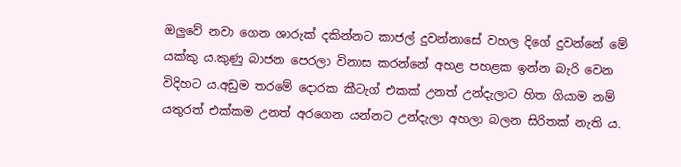ඔලුවේ නවා ගෙන ශාරුක් දකින්නට කාජල් දුවන්නාසේ වහල දිගේ දුවන්නේ මේ යක්කු ය.කුණු බාජන පෙරලා විනාස කරන්නේ අහළ පහළක ඉන්න බැරි වෙන විදිහට ය.අඩුම තරමේ දොරක කීටැග් එකක් උනත් උන්දැලාට හිත ගියාම නම් යතුරත් එක්කම උනත් අරගෙන යන්නට උන්දැලා අහලා බලන සිරිතක් නැති ය.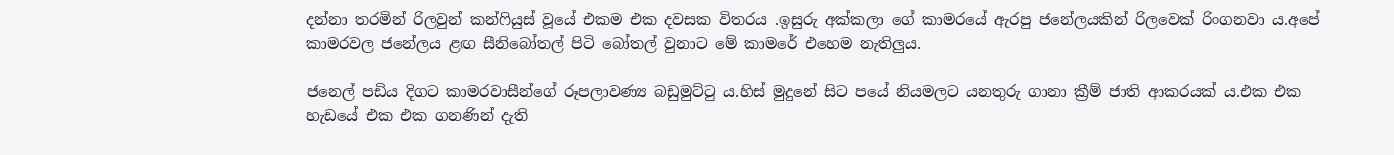දන්නා තරමින් රිලවුන් කන්ෆියුස් වූයේ එකම එක දවසක විතරය .ඉසුරු අක්කලා ගේ කාමරයේ ඇරපු ජනේලයකින් රිලවෙක් රිංගනවා ය.අපේ කාමරවල ජනේලය ළඟ සීනිබෝතල් පිටි බෝතල් වුනාට මේ කාමරේ එහෙම නැතිලුය.

ජනෙල් පඩිය දිගට කාමරවාසීන්ගේ රූපලාවණ්‍ය බඩුමුට්ටු ය.හිස් මුදුනේ සිට පයේ නියමලට යනතුරු ගානා ක්‍රීම් ජාති ආකරයක් ය.එක එක හැඩයේ එක එක ගනණින් දැති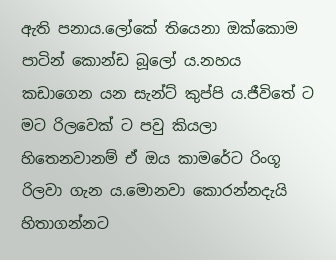ඇති පනාය.ලෝකේ තියෙනා ඔක්කොම පාටින් කොන්ඩ බූලෝ ය.නහය කඩාගෙන යන සැන්ට් කුප්පි ය.ජීවිතේ ට මට රිලවෙක් ට පවු කියලා හිතෙනවානම් ඒ ඔය කාමරේට රිංගූ රිලවා ගැන ය.මොනවා කොරන්නදැයි හිතාගන්නට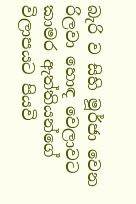බැරි ව සිහි මූර්ජා වෙන  රිලවා හොඳ වෙලාවට කාමර ඇත්තියන්ගේ විලාපයට පියවි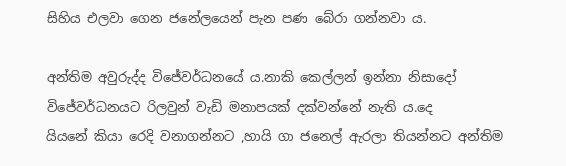සිහිය එලවා ගෙන ජනේලයෙන් පැන පණ බේරා ගන්නවා ය.

අන්තිම අවුරුද්ද විජේවර්ධනයේ ය.නාකි කෙල්ලන් ඉන්නා නිසාදෝ විජේවර්ධනයට රිලවුන් වැඩි මනාපයක් දක්වන්නේ නැති ය.දෙ
යියනේ කියා රෙදි වනාගන්නට ,හායි ගා ජනෙල් ඇරලා තියන්නට අන්තිම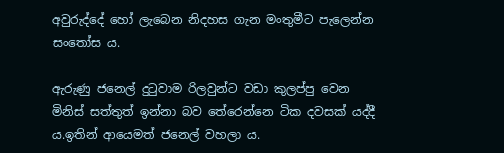අවුරුද්දේ හෝ ලැබෙන නිදහස ගැන මංතුමීට පැලෙන්න සංතෝස ය.

ඇරුණු ජනෙල් දුටුවාම රිලවුන්ට වඩා කුලප්පු වෙන මිනිස් සත්තුත් ඉන්නා බව තේරෙන්නෙ ටික දවසක් යද්දී ය.ඉතින් ආයෙමත් ජනෙල් වහලා ය.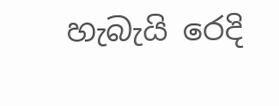හැබැයි රෙදි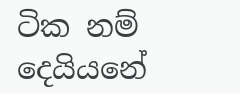ටික නම් දෙයියනේ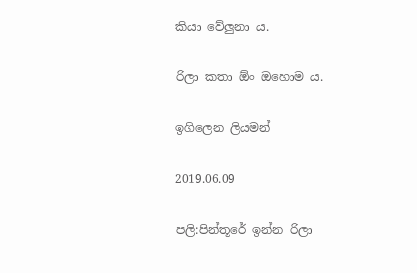කියා වේලුනා ය.

රිලා කතා ඕං ඔහොම ය.

ඉගිලෙන ලියමන්

2019.06.09

පලි:පින්තූරේ ඉන්න රිලා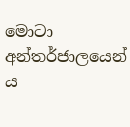මොටා අන්තර්ජාලයෙන් ය